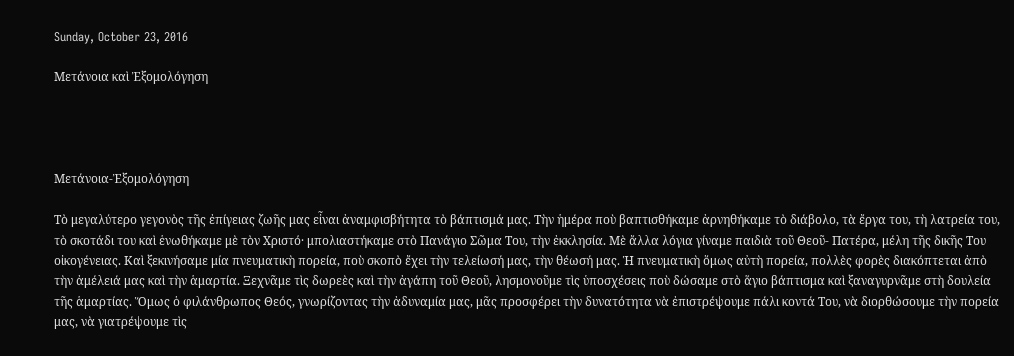Sunday, October 23, 2016

Μετάνοια καὶ Ἐξομολόγηση




Μετάνοια-Ἐξομολόγηση

Τὸ μεγαλύτερο γεγονὸς τῆς ἐπίγειας ζωῆς μας εἶναι ἀναμφισβήτητα τὸ βάπτισμά μας. Τὴν ἡμέρα ποὺ βαπτισθήκαμε ἀρνηθήκαμε τὸ διάβολο, τὰ ἔργα του, τὴ λατρεία του, τὸ σκοτάδι του καὶ ἑνωθήκαμε μὲ τὸν Χριστό· μπολιαστήκαμε στὸ Πανάγιο Σῶμα Του, τὴν ἐκκλησία. Μὲ ἄλλα λόγια γίναμε παιδιὰ τοῦ Θεοῦ- Πατέρα, μέλη τῆς δικῆς Του οἰκογένειας. Καὶ ξεκινήσαμε μία πνευματικὴ πορεία, ποὺ σκοπὸ ἔχει τὴν τελείωσή μας, τὴν θέωσή μας. Ἡ πνευματικὴ ὅμως αὐτὴ πορεία, πολλὲς φορὲς διακόπτεται ἀπὸ τὴν ἀμέλειά μας καὶ τὴν ἁμαρτία. Ξεχνᾶμε τὶς δωρεὲς καὶ τὴν ἀγάπη τοῦ Θεοῦ, λησμονοῦμε τὶς ὑποσχέσεις ποὺ δώσαμε στὸ ἅγιο βάπτισμα καὶ ξαναγυρνᾶμε στὴ δουλεία τῆς ἁμαρτίας. Ὅμως ὁ φιλάνθρωπος Θεός, γνωρίζοντας τὴν ἀδυναμία μας, μᾶς προσφέρει τὴν δυνατότητα νὰ ἐπιστρέψουμε πάλι κοντά Του, νὰ διορθώσουμε τὴν πορεία μας, νὰ γιατρέψουμε τὶς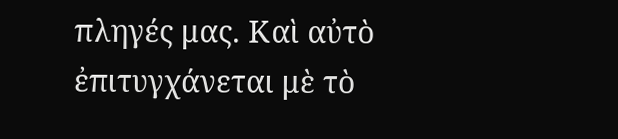πληγές μας. Καὶ αὐτὸ ἐπιτυγχάνεται μὲ τὸ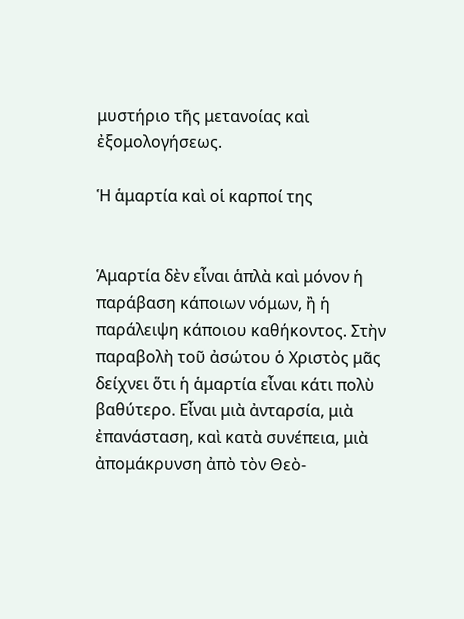μυστήριο τῆς μετανοίας καὶ ἐξομολογήσεως.

Ἡ ἁμαρτία καὶ οἱ καρποί της


Ἁμαρτία δὲν εἶναι ἁπλὰ καὶ μόνον ἡ παράβαση κάποιων νόμων, ἢ ἡ παράλειψη κάποιου καθήκοντος. Στὴν παραβολὴ τοῦ ἀσώτου ὁ Χριστὸς μᾶς δείχνει ὅτι ἡ ἁμαρτία εἶναι κάτι πολὺ βαθύτερο. Εἶναι μιὰ ἀνταρσία, μιὰ ἐπανάσταση, καὶ κατὰ συνέπεια, μιὰ ἀπομάκρυνση ἀπὸ τὸν Θεὸ-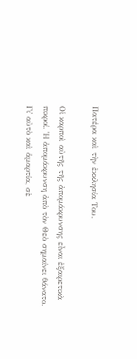Πατέρα καὶ τὴν ἐκκλησία Του.

Οἱ καρποὶ αὐτῆς τῆς ἀπομάκρυνσης εἶναι ἐξαιρετικὰ πικροί. Ἡ ἀπομάκρυνση ἀπὸ τὸν Θεὸ σημαίνει θάνατο. Γι᾿ αὐτὸ καὶ ἁμαρτία, σὲ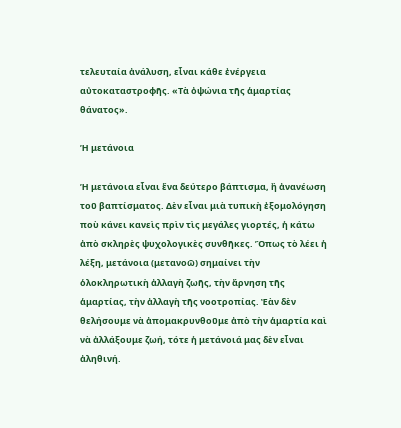τελευταία ἀνάλυση, εἶναι κάθε ἐνέργεια αὐτοκαταστροφῆς. «Τὰ ὀψώνια τῆς ἁμαρτίας θάνατος».

Ἡ μετάνοια

Ἡ μετάνοια εἶναι ἕνα δεύτερο βάπτισμα, ἢ ἀνανέωση τοῦ βαπτίσματος. Δὲν εἶναι μιὰ τυπικὴ ἐξομολόγηση ποὺ κάνει κανεὶς πρὶν τὶς μεγάλες γιορτές, ἡ κάτω ἀπὸ σκληρὲς ψυχολογικὲς συνθῆκες. Ὅπως τὸ λέει ἡ λέξη, μετάνοια (μετανοῶ) σημαίνει τὴν ὁλοκληρωτικὴ ἀλλαγὴ ζωῆς, τὴν ἄρνηση τῆς ἁμαρτίας, τὴν ἀλλαγὴ τῆς νοοτροπίας. Ἐὰν δὲν θελήσουμε νὰ ἀπομακρυνθοῦμε ἀπὸ τὴν ἁμαρτία καὶ νὰ ἀλλάξουμε ζωή, τότε ἡ μετάνοιά μας δὲν εἶναι ἀληθινή.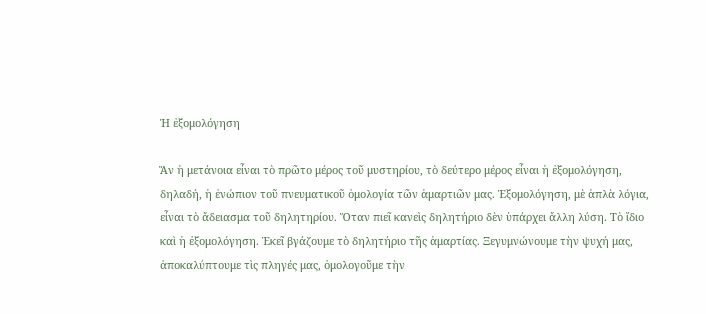Ἡ ἐξομολόγηση

Ἂν ἡ μετάνοια εἶναι τὸ πρῶτο μέρος τοῦ μυστηρίου, τὸ δεύτερο μέρος εἶναι ἡ ἐξομολόγηση, δηλαδή, ἡ ἐνώπιον τοῦ πνευματικοῦ ὁμολογία τῶν ἁμαρτιῶν μας. Ἐξομολόγηση, μὲ ἁπλὰ λόγια, εἶναι τὸ ἄδειασμα τοῦ δηλητηρίου. Ὅταν πιεῖ κανεὶς δηλητήριο δὲν ὑπάρχει ἄλλη λύση. Τὸ ἴδιο καὶ ἡ ἐξομολόγηση. Ἐκεῖ βγάζουμε τὸ δηλητήριο τῆς ἁμαρτίας. Ξεγυμνώνουμε τὴν ψυχή μας, ἀποκαλύπτουμε τὶς πληγές μας, ὁμολογοῦμε τὴν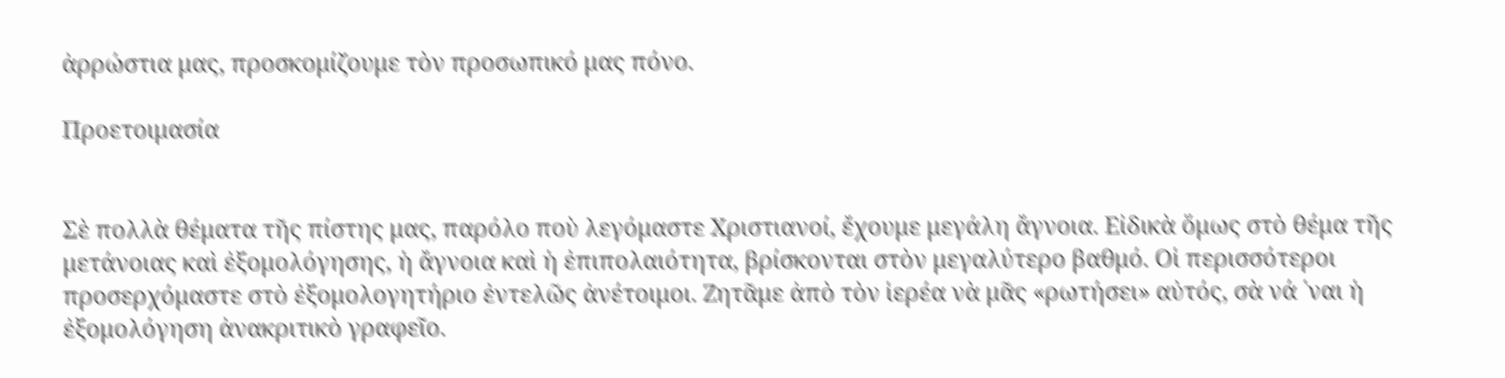ἀρρώστια μας, προσκομίζουμε τὸν προσωπικό μας πόνο.

Προετοιμασία


Σὲ πολλὰ θέματα τῆς πίστης μας, παρόλο ποὺ λεγόμαστε Χριστιανοί, ἔχουμε μεγάλη ἄγνοια. Εἰδικὰ ὅμως στὸ θέμα τῆς μετάνοιας καὶ ἐξομολόγησης, ἡ ἄγνοια καὶ ἡ ἐπιπολαιότητα, βρίσκονται στὸν μεγαλύτερο βαθμό. Οἱ περισσότεροι προσερχόμαστε στὸ ἐξομολογητήριο ἐντελῶς ἀνέτοιμοι. Ζητᾶμε ἀπὸ τὸν ἱερέα νὰ μᾶς «ρωτήσει» αὐτός, σὰ νά ῾ναι ἡ ἐξομολόγηση ἀνακριτικὸ γραφεῖο.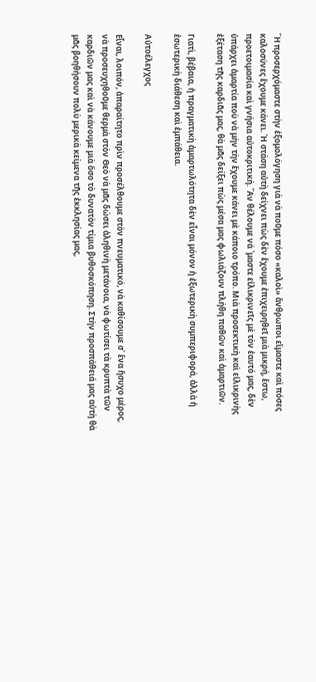Ἢ προσερχόμαστε στὴν ἐξομολόγηση γιὰ νὰ ποῦμε πόσο «καλοὶ» ἄνθρωποι εἴμαστε καὶ πόσες καλοσύνες ἔχουμε κάνει. Ἡ στάση αὐτὴ δείχνει πὼς δὲν ἔχουμε ἐπιχειρηθεῖ μιὰ μικρή, ἔστω, προετοιμασία καὶ γνήσια αὐτοκριτική. Ἂν θέλουμε νά ῾μαστε εἰλικρινεῖς μὲ τὸν ἑαυτό μας, δὲν ὑπάρχει ἁμαρτία ποὺ νὰ μὴν τὴν ἔχουμε κάνει μὲ κάποιο τρόπο. Μιὰ προσεκτικὴ καὶ εἰλικρινὴς ἐξέταση τῆς καρδιᾶς μας, θὰ μᾶς δείξει πὼς μέσα μας φωλιάζουν πλήθη παθῶν καὶ ἁμαρτιῶν.

Γιατὶ, βέβαια, ἡ πραγματικὴ ἁμαρτωλότητα δὲν εἶναι μόνον ἡ ἐξωτερικὴ συμπεριφορά, ἀλλὰ ἡ ἐσωτερικὴ διάθεση καὶ ἐμπάθεια.

Αὐτοέλεγχος

Εἶναι, λοιπόν, ἀπαραίτητο πρὶν προσέλθουμε στὸν πνευματικό, νὰ καθίσουμε σ᾿ ἕνα ἥσυχο μέρος, νὰ προσευχηθοῦμε θερμὰ στὸν Θεὸ νὰ μᾶς δώσει ἀληθινὴ μετάνοια, νὰ φωτίσει τὰ κρυπτὰ τῶν καρδιῶν μας καὶ νὰ κάνουμε μιὰ ὅσο τὸ δυνατὸν τίμια βυθοσκόπηση. Στὴν προσπάθειά μας αὐτὴ θὰ μᾶς βοηθήσουν πολὺ μερικὰ κείμενα τῆς ἐκκλησίας μας,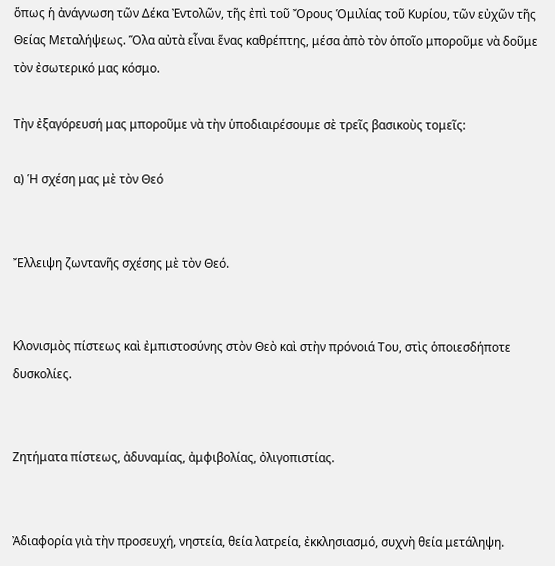ὅπως ἡ ἀνάγνωση τῶν Δέκα Ἐντολῶν, τῆς ἐπὶ τοῦ Ὄρους Ὁμιλίας τοῦ Κυρίου, τῶν εὐχῶν τῆς Θείας Μεταλήψεως. Ὅλα αὐτὰ εἶναι ἕνας καθρέπτης, μέσα ἀπὸ τὸν ὁποῖο μποροῦμε νὰ δοῦμε τὸν ἐσωτερικό μας κόσμο.

Τὴν ἐξαγόρευσή μας μποροῦμε νὰ τὴν ὑποδιαιρέσουμε σὲ τρεῖς βασικοὺς τομεῖς:

α) Ἡ σχέση μας μὲ τὸν Θεό


Ἔλλειψη ζωντανῆς σχέσης μὲ τὸν Θεό.


Κλονισμὸς πίστεως καὶ ἐμπιστοσύνης στὸν Θεὸ καὶ στὴν πρόνοιά Του, στὶς ὁποιεσδήποτε δυσκολίες.


Ζητήματα πίστεως, ἀδυναμίας, ἀμφιβολίας, ὀλιγοπιστίας.


Ἀδιαφορία γιὰ τὴν προσευχή, νηστεία, θεία λατρεία, ἐκκλησιασμό, συχνὴ θεία μετάληψη.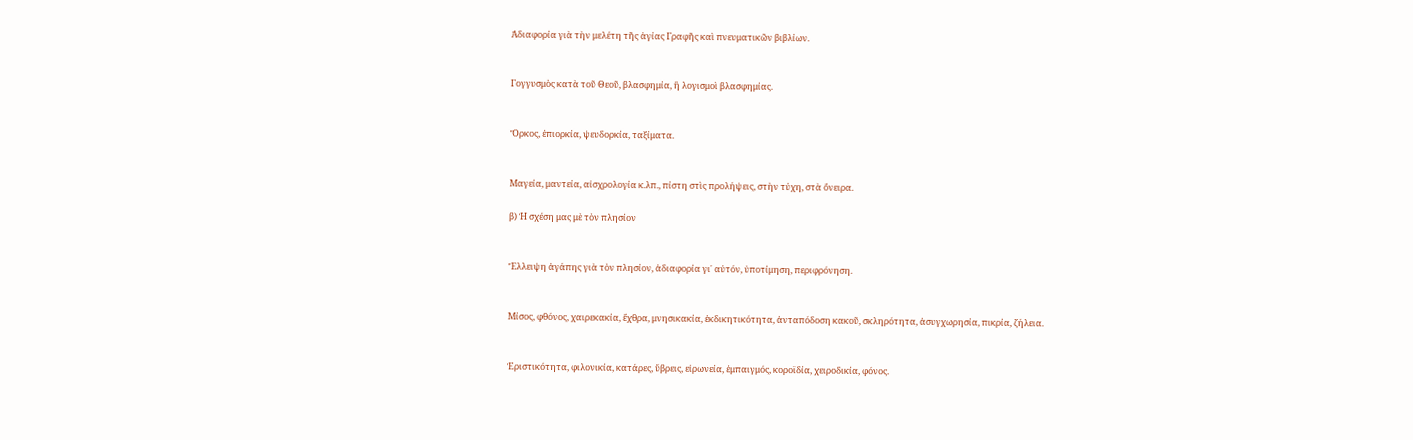Ἀδιαφορία γιὰ τὴν μελέτη τῆς ἁγίας Γραφῆς καὶ πνευματικῶν βιβλίων.


Γογγυσμὸς κατὰ τοῦ Θεοῦ, βλασφημία, ἢ λογισμοὶ βλασφημίας.


Ὅρκος, ἐπιορκία, ψευδορκία, ταξίματα.


Μαγεία, μαντεία, αἰσχρολογία κ.λπ., πίστη στὶς προλήψεις, στὴν τύχη, στὰ ὄνειρα.

β) Ἡ σχέση μας μὲ τὸν πλησίον


Ἔλλειψη ἀγάπης γιὰ τὸν πλησίον, ἀδιαφορία γι᾿ αὐτόν, ὑποτίμηση, περιφρόνηση.


Μίσος, φθόνος, χαιρεκακία, ἔχθρα, μνησικακία, ἐκδικητικότητα, ἀνταπόδοση κακοῦ, σκληρότητα, ἀσυγχωρησία, πικρία, ζήλεια.


Ἐριστικότητα, φιλονικία, κατάρες, ὕβρεις, εἰρωνεία, ἐμπαιγμός, κοροϊδία, χειροδικία, φόνος.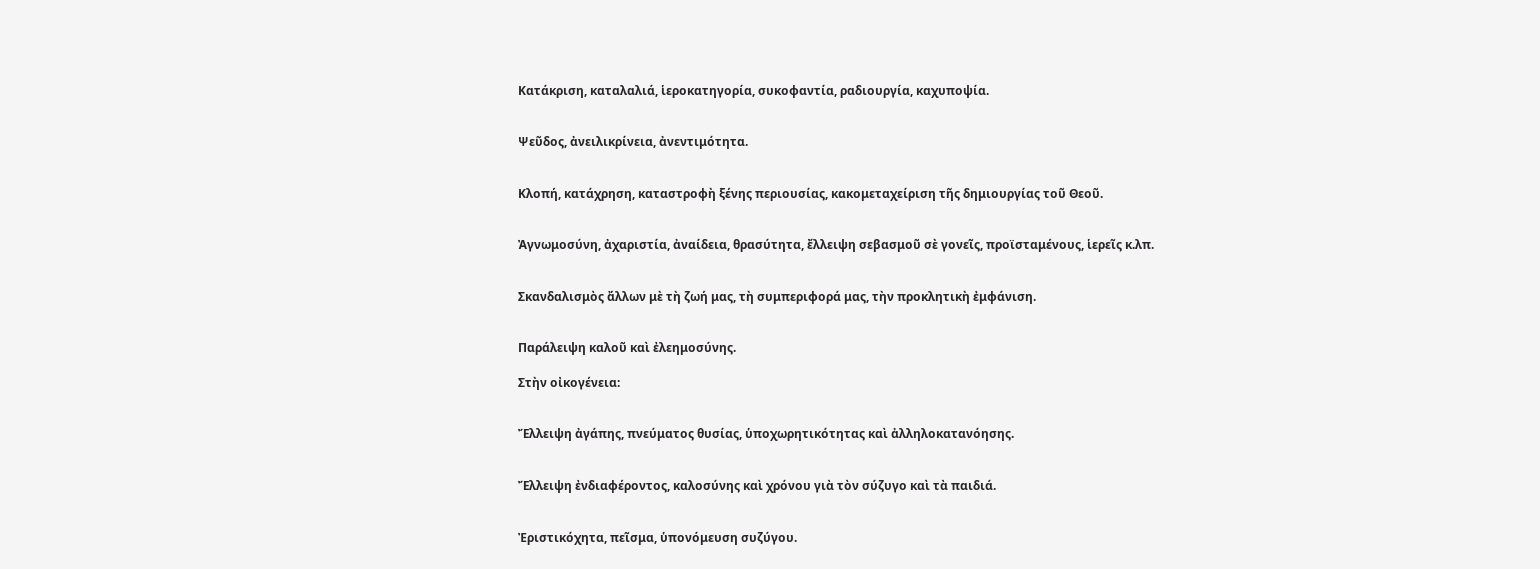Κατάκριση, καταλαλιά, ἱεροκατηγορία, συκοφαντία, ραδιουργία, καχυποψία.


Ψεῦδος, ἀνειλικρίνεια, ἀνεντιμότητα.


Κλοπή, κατάχρηση, καταστροφὴ ξένης περιουσίας, κακομεταχείριση τῆς δημιουργίας τοῦ Θεοῦ.


Ἀγνωμοσύνη, ἀχαριστία, ἀναίδεια, θρασύτητα, ἔλλειψη σεβασμοῦ σὲ γονεῖς, προϊσταμένους, ἱερεῖς κ.λπ.


Σκανδαλισμὸς ἄλλων μὲ τὴ ζωή μας, τὴ συμπεριφορά μας, τὴν προκλητικὴ ἐμφάνιση.


Παράλειψη καλοῦ καὶ ἐλεημοσύνης.

Στὴν οἰκογένεια:


Ἔλλειψη ἀγάπης, πνεύματος θυσίας, ὑποχωρητικότητας καὶ ἀλληλοκατανόησης.


Ἔλλειψη ἐνδιαφέροντος, καλοσύνης καὶ χρόνου γιὰ τὸν σύζυγο καὶ τὰ παιδιά.


Ἐριστικόχητα, πεῖσμα, ὑπονόμευση συζύγου.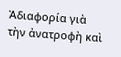Ἀδιαφορία γιὰ τὴν ἀνατροφὴ καὶ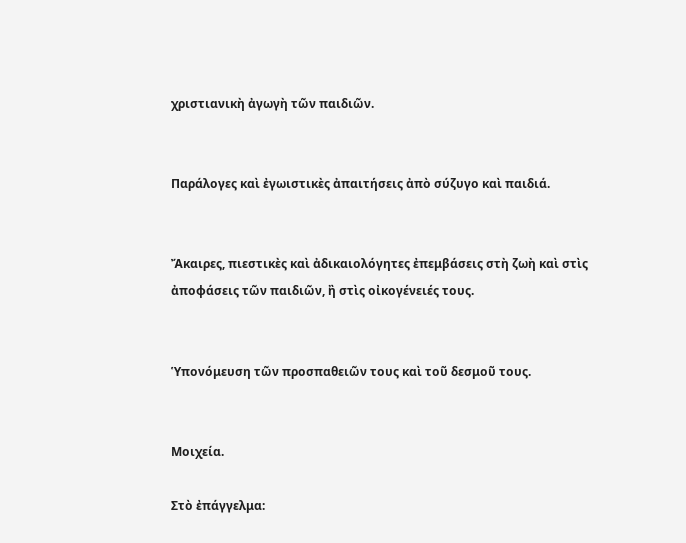χριστιανικὴ ἀγωγὴ τῶν παιδιῶν.


Παράλογες καὶ ἐγωιστικὲς ἀπαιτήσεις ἀπὸ σύζυγο καὶ παιδιά.


Ἄκαιρες, πιεστικὲς καὶ ἀδικαιολόγητες ἐπεμβάσεις στὴ ζωὴ καὶ στὶς ἀποφάσεις τῶν παιδιῶν, ἢ στὶς οἰκογένειές τους.


Ὑπονόμευση τῶν προσπαθειῶν τους καὶ τοῦ δεσμοῦ τους.


Μοιχεία.

Στὸ ἐπάγγελμα: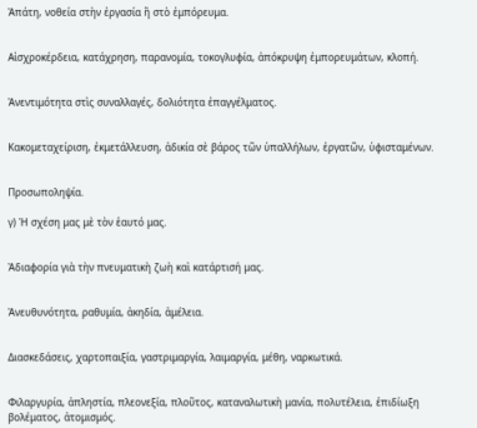Ἀπάτη, νοθεία στὴν ἐργασία ἢ στὸ ἐμπόρευμα.


Αἰσχροκέρδεια, κατάχρηση, παρανομία, τοκογλυφία, ἀπόκρυψη ἐμπορευμάτων, κλοπή.


Ἀνεντιμότητα στὶς συναλλαγές, δολιότητα ἐπαγγέλματος.


Κακομεταχείριση, ἐκμετάλλευση, ἀδικία σὲ βάρος τῶν ὑπαλλήλων, ἐργατῶν, ὑφισταμένων.


Προσωποληψία.

γ) Ἡ σχέση μας μὲ τὸν ἑαυτό μας.


Ἀδιαφορία γιὰ τὴν πνευματικὴ ζωὴ καὶ κατάρτισή μας.


Ἀνευθυνότητα, ραθυμία, ἀκηδία, ἀμέλεια.


Διασκεδάσεις, χαρτοπαιξία, γαστριμαργία, λαιμαργία, μέθη, ναρκωτικά.


Φιλαργυρία, ἀπληστία, πλεονεξία, πλοῦτος, καταναλωτικὴ μανία, πολυτέλεια, ἐπιδίωξη βολέματος, ἀτομισμός.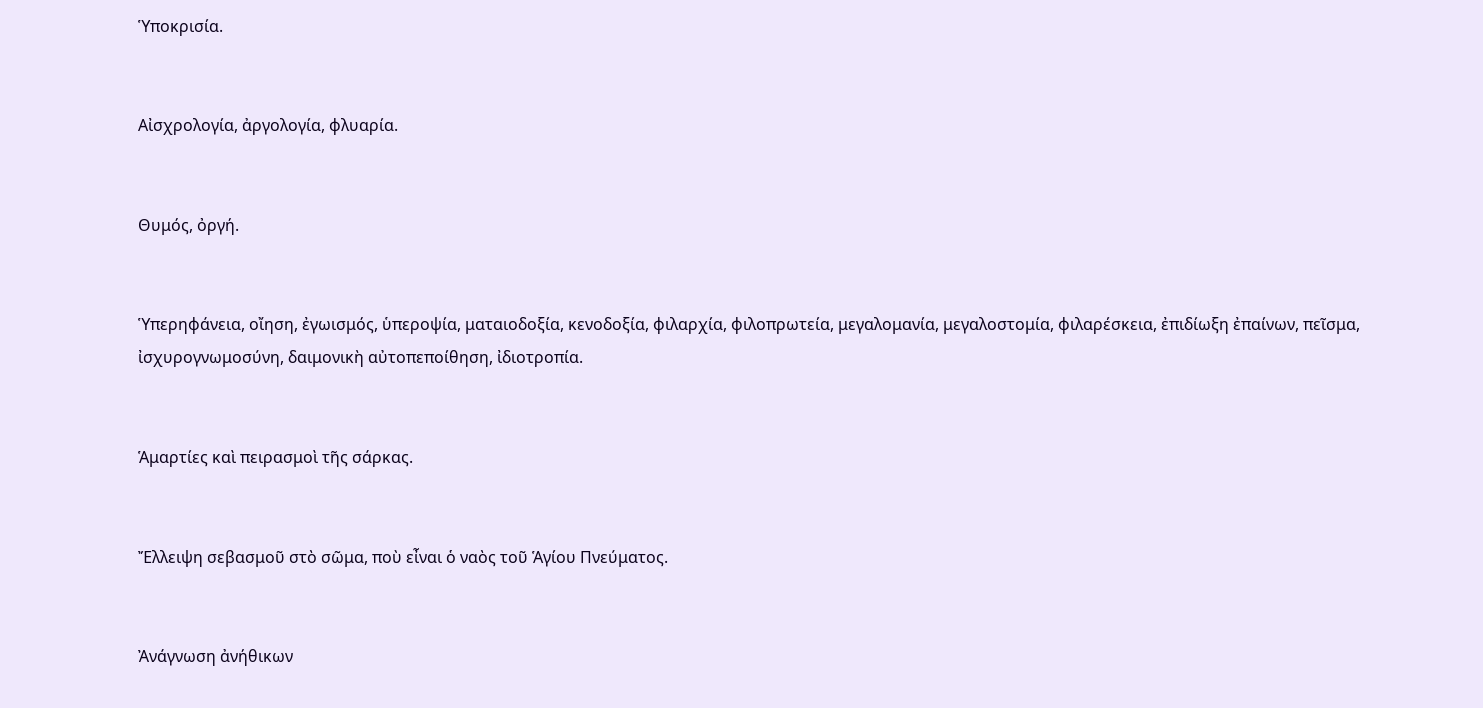Ὑποκρισία.


Αἰσχρολογία, ἀργολογία, φλυαρία.


Θυμός, ὀργή.


Ὑπερηφάνεια, οἴηση, ἐγωισμός, ὑπεροψία, ματαιοδοξία, κενοδοξία, φιλαρχία, φιλοπρωτεία, μεγαλομανία, μεγαλοστομία, φιλαρέσκεια, ἐπιδίωξη ἐπαίνων, πεῖσμα, ἰσχυρογνωμοσύνη, δαιμονικὴ αὐτοπεποίθηση, ἰδιοτροπία.


Ἁμαρτίες καὶ πειρασμοὶ τῆς σάρκας.


Ἔλλειψη σεβασμοῦ στὸ σῶμα, ποὺ εἶναι ὁ ναὸς τοῦ Ἁγίου Πνεύματος.


Ἀνάγνωση ἀνήθικων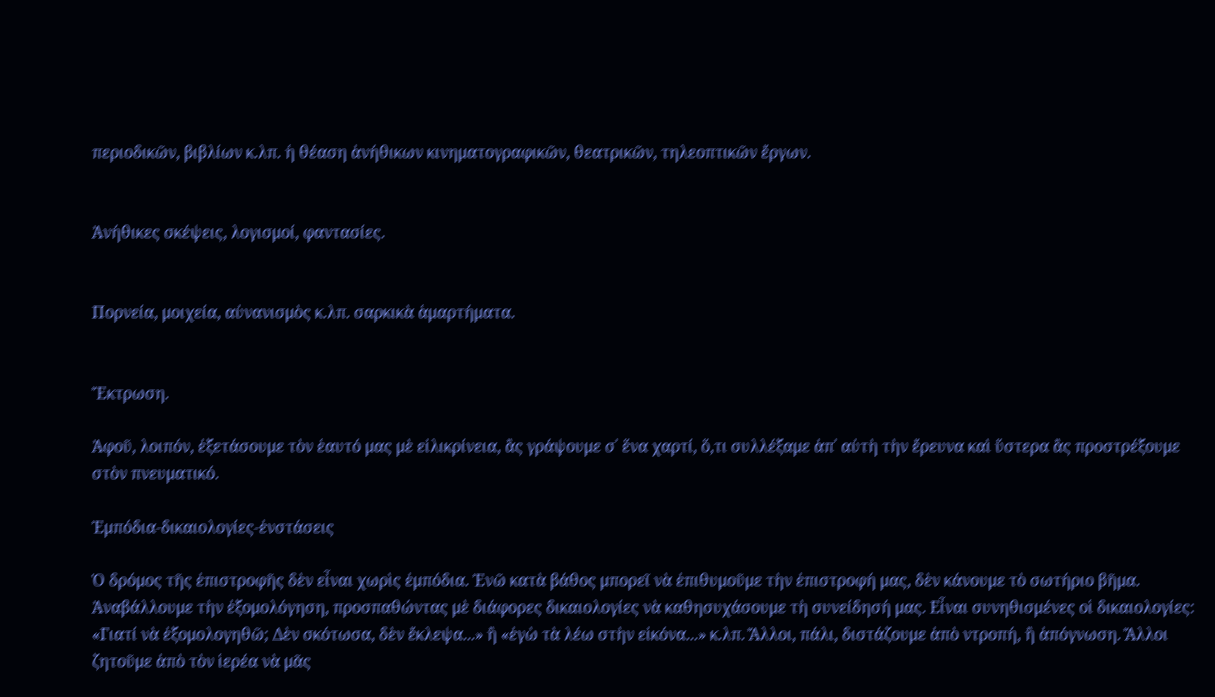περιοδικῶν, βιβλίων κ.λπ. ἡ θέαση ἀνήθικων κινηματογραφικῶν, θεατρικῶν, τηλεοπτικῶν ἔργων.


Ἀνήθικες σκέψεις, λογισμοί, φαντασίες.


Πορνεία, μοιχεία, αὐνανισμὸς κ.λπ. σαρκικὰ ἁμαρτήματα.


Ἔκτρωση.

Ἀφοῦ, λοιπόν, ἐξετάσουμε τὸν ἑαυτό μας μὲ εἰλικρίνεια, ἂς γράψουμε σ᾿ ἕνα χαρτί, ὅ,τι συλλέξαμε ἀπ᾿ αὐτὴ τὴν ἔρευνα καὶ ὕστερα ἂς προστρέξουμε στὸν πνευματικό.

Ἐμπόδια-δικαιολογίες-ἐνστάσεις

Ὁ δρόμος τῆς ἐπιστροφῆς δὲν εἶναι χωρὶς ἐμπόδια. Ἐνῶ κατὰ βάθος μπορεῖ νὰ ἐπιθυμοῦμε τὴν ἐπιστροφή μας, δὲν κάνουμε τὸ σωτήριο βῆμα. Ἀναβάλλουμε τὴν ἐξομολόγηση, προσπαθώντας μὲ διάφορες δικαιολογίες νὰ καθησυχάσουμε τὴ συνείδησή μας. Εἶναι συνηθισμένες οἱ δικαιολογίες: «Γιατί νὰ ἐξομολογηθῶ; Δὲν σκότωσα, δὲν ἔκλεψα...» ἢ «ἐγὼ τὰ λέω στὴν εἰκόνα...» κ.λπ. Ἄλλοι, πάλι, διστάζουμε ἀπὸ ντροπή, ἢ ἀπόγνωση. Ἄλλοι ζητοῦμε ἀπὸ τὸν ἱερέα νὰ μᾶς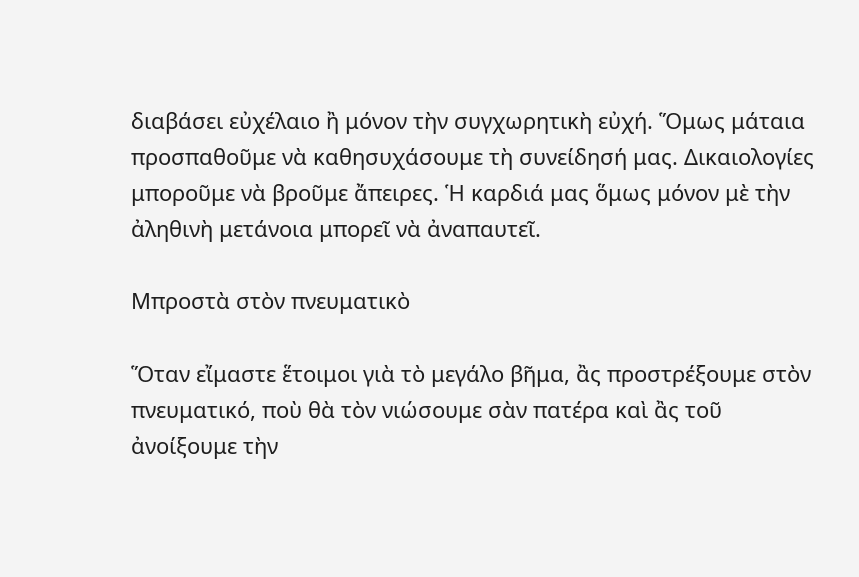διαβάσει εὐχέλαιο ἢ μόνον τὴν συγχωρητικὴ εὐχή. Ὅμως μάταια προσπαθοῦμε νὰ καθησυχάσουμε τὴ συνείδησή μας. Δικαιολογίες μποροῦμε νὰ βροῦμε ἄπειρες. Ἡ καρδιά μας ὅμως μόνον μὲ τὴν ἀληθινὴ μετάνοια μπορεῖ νὰ ἀναπαυτεῖ.

Μπροστὰ στὸν πνευματικὸ

Ὅταν εἴμαστε ἕτοιμοι γιὰ τὸ μεγάλο βῆμα, ἂς προστρέξουμε στὸν πνευματικό, ποὺ θὰ τὸν νιώσουμε σὰν πατέρα καὶ ἂς τοῦ ἀνοίξουμε τὴν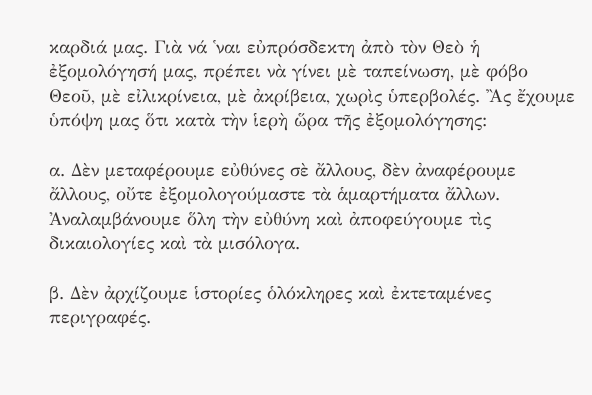καρδιά μας. Γιὰ νά ῾ναι εὐπρόσδεκτη ἀπὸ τὸν Θεὸ ἡ ἐξομολόγησή μας, πρέπει νὰ γίνει μὲ ταπείνωση, μὲ φόβο Θεοῦ, μὲ εἰλικρίνεια, μὲ ἀκρίβεια, χωρὶς ὑπερβολές. Ἂς ἔχουμε ὑπόψη μας ὅτι κατὰ τὴν ἱερὴ ὥρα τῆς ἐξομολόγησης:

α. Δὲν μεταφέρουμε εὐθύνες σὲ ἄλλους, δὲν ἀναφέρουμε ἄλλους, οὔτε ἐξομολογούμαστε τὰ ἁμαρτήματα ἄλλων. Ἀναλαμβάνουμε ὅλη τὴν εὐθύνη καὶ ἀποφεύγουμε τὶς δικαιολογίες καὶ τὰ μισόλογα.

β. Δὲν ἀρχίζουμε ἱστορίες ὁλόκληρες καὶ ἐκτεταμένες περιγραφές.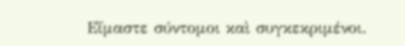Εἴμαστε σύντομοι καὶ συγκεκριμένοι.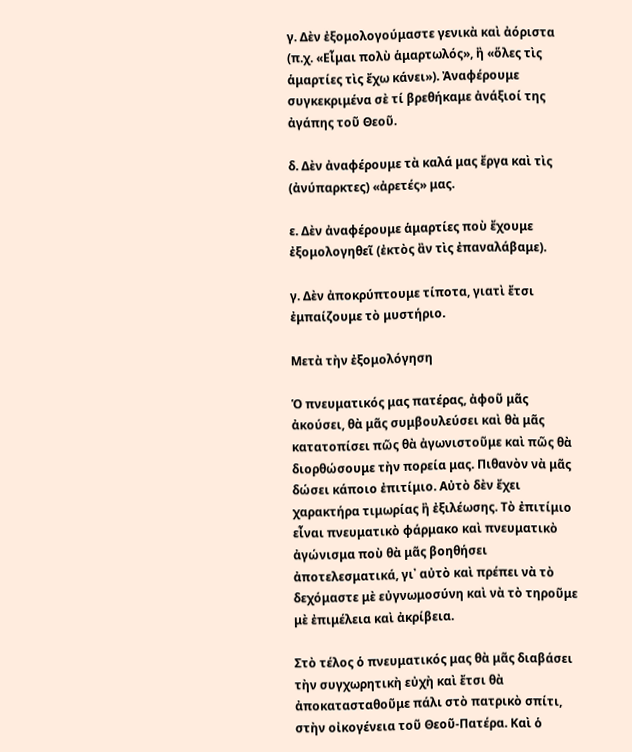γ. Δὲν ἐξομολογούμαστε γενικὰ καὶ ἀόριστα (π.χ. «Εἶμαι πολὺ ἁμαρτωλός», ἢ «ὅλες τὶς ἁμαρτίες τὶς ἔχω κάνει»). Ἀναφέρουμε συγκεκριμένα σὲ τί βρεθήκαμε ἀνάξιοί της ἀγάπης τοῦ Θεοῦ.

δ. Δὲν ἀναφέρουμε τὰ καλά μας ἔργα καὶ τὶς (ἀνύπαρκτες) «ἀρετές» μας.

ε. Δὲν ἀναφέρουμε ἁμαρτίες ποὺ ἔχουμε ἐξομολογηθεῖ (ἐκτὸς ἂν τὶς ἐπαναλάβαμε).

γ. Δὲν ἀποκρύπτουμε τίποτα, γιατὶ ἔτσι ἐμπαίζουμε τὸ μυστήριο.

Μετὰ τὴν ἐξομολόγηση

Ὁ πνευματικός μας πατέρας, ἀφοῦ μᾶς ἀκούσει, θὰ μᾶς συμβουλεύσει καὶ θὰ μᾶς κατατοπίσει πῶς θὰ ἀγωνιστοῦμε καὶ πῶς θὰ διορθώσουμε τὴν πορεία μας. Πιθανὸν νὰ μᾶς δώσει κάποιο ἐπιτίμιο. Αὐτὸ δὲν ἔχει χαρακτήρα τιμωρίας ἢ ἐξιλέωσης. Τὸ ἐπιτίμιο εἶναι πνευματικὸ φάρμακο καὶ πνευματικὸ ἀγώνισμα ποὺ θὰ μᾶς βοηθήσει ἀποτελεσματικά, γι᾿ αὐτὸ καὶ πρέπει νὰ τὸ δεχόμαστε μὲ εὐγνωμοσύνη καὶ νὰ τὸ τηροῦμε μὲ ἐπιμέλεια καὶ ἀκρίβεια.

Στὸ τέλος ὁ πνευματικός μας θὰ μᾶς διαβάσει τὴν συγχωρητικὴ εὐχὴ καὶ ἔτσι θὰ ἀποκατασταθοῦμε πάλι στὸ πατρικὸ σπίτι, στὴν οἰκογένεια τοῦ Θεοῦ-Πατέρα. Καὶ ὁ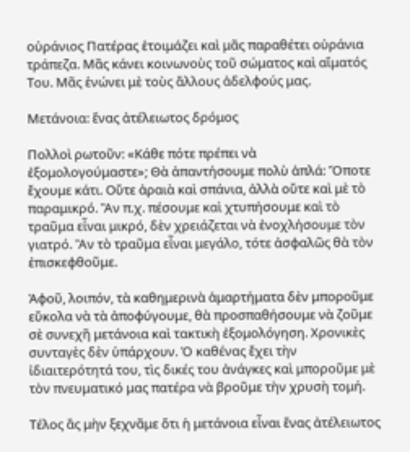οὐράνιος Πατέρας ἑτοιμάζει καὶ μᾶς παραθέτει οὐράνια τράπεζα. Μᾶς κάνει κοινωνοὺς τοῦ σώματος καὶ αἵματός Του. Μᾶς ἑνώνει μὲ τοὺς ἄλλους ἀδελφούς μας.

Μετάνοια: ἕνας ἀτέλειωτος δρόμος

Πολλοὶ ρωτοῦν: «Κάθε πότε πρέπει νὰ ἐξομολογούμαστε»; Θὰ ἀπαντήσουμε πολὺ ἁπλά: Ὅποτε ἔχουμε κάτι. Οὔτε ἀραιὰ καὶ σπάνια, ἀλλὰ οὔτε καὶ μὲ τὸ παραμικρό. Ἂν π.χ. πέσουμε καὶ χτυπήσουμε καὶ τὸ τραῦμα εἶναι μικρό, δὲν χρειάζεται νὰ ἐνοχλήσουμε τὸν γιατρό. Ἂν τὸ τραῦμα εἶναι μεγάλο, τότε ἀσφαλῶς θὰ τὸν ἐπισκεφθοῦμε.

Ἀφοῦ, λοιπόν, τὰ καθημερινὰ ἁμαρτήματα δὲν μποροῦμε εὔκολα νὰ τὰ ἀποφύγουμε, θὰ προσπαθήσουμε νὰ ζοῦμε σὲ συνεχῆ μετάνοια καὶ τακτικὴ ἐξομολόγηση. Χρονικὲς συνταγὲς δὲν ὑπάρχουν. Ὁ καθένας ἔχει τὴν ἰδιαιτερότητά του, τὶς δικές του ἀνάγκες καὶ μποροῦμε μὲ τὸν πνευματικό μας πατέρα νὰ βροῦμε τὴν χρυσὴ τομή.

Τέλος ἂς μὴν ξεχνᾶμε ὅτι ἡ μετάνοια εἶναι ἕνας ἀτέλειωτος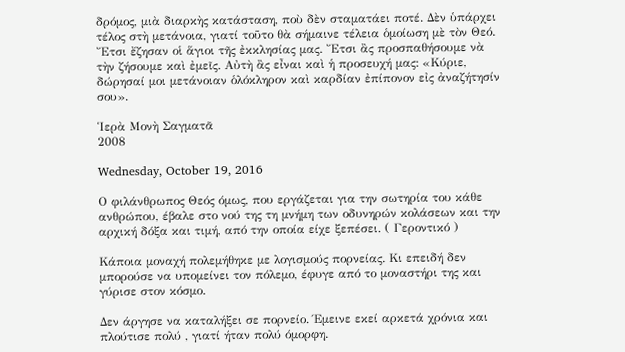δρόμος, μιὰ διαρκὴς κατάσταση, ποὺ δὲν σταματάει ποτέ. Δὲν ὑπάρχει τέλος στὴ μετάνοια, γιατί τοῦτο θὰ σήμαινε τέλεια ὁμοίωση μὲ τὸν Θεό. Ἔτσι ἔζησαν οἱ ἅγιοι τῆς ἐκκλησίας μας. Ἔτσι ἂς προσπαθήσουμε νὰ τὴν ζήσουμε καὶ ἐμεῖς. Αὐτὴ ἂς εἶναι καὶ ἡ προσευχή μας: «Κύριε, δώρησαί μοι μετάνοιαν ὁλόκληρον καὶ καρδίαν ἐπίπονον εἰς ἀναζήτησίν σου».

Ἱερὰ Μονὴ Σαγματᾶ
2008

Wednesday, October 19, 2016

Ο φιλάνθρωπος Θεός όμως, που εργάζεται για την σωτηρία του κάθε ανθρώπου, έβαλε στο νού της τη μνήμη των οδυνηρών κολάσεων και την αρχική δόξα και τιμή, από την οποία είχε ξεπέσει. ( Γεροντικό )

Κάποια μοναχή πολεμήθηκε με λογισμούς πορνείας. Κι επειδή δεν μπορούσε να υπομείνει τον πόλεμο, έφυγε από το μοναστήρι της και γύρισε στον κόσμο.

Δεν άργησε να καταλήξει σε πορνείο. Έμεινε εκεί αρκετά χρόνια και πλούτισε πολύ , γιατί ήταν πολύ όμορφη.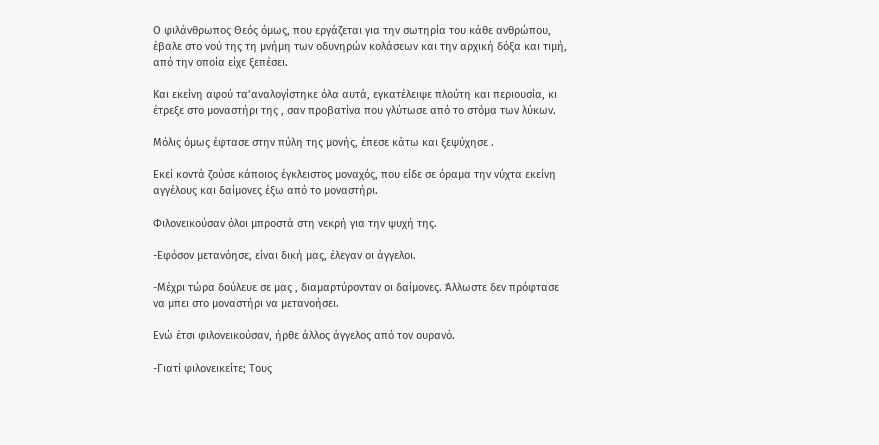Ο φιλάνθρωπος Θεός όμως, που εργάζεται για την σωτηρία του κάθε ανθρώπου, έβαλε στο νού της τη μνήμη των οδυνηρών κολάσεων και την αρχική δόξα και τιμή, από την οποία είχε ξεπέσει.

Και εκείνη αφού τα’αναλογίστηκε όλα αυτά, εγκατέλειψε πλούτη και περιουσία, κι έτρεξε στο μοναστήρι της , σαν προβατίνα που γλύτωσε από το στόμα των λύκων.

Μόλις όμως έφτασε στην πύλη της μονής, έπεσε κάτω και ξεψύχησε .

Εκεί κοντά ζούσε κάποιος έγκλειστος μοναχός, που είδε σε όραμα την νύχτα εκείνη αγγέλους και δαίμονες έξω από το μοναστήρι.

Φιλονεικούσαν όλοι μπροστά στη νεκρή για την ψυχή της.

-Εφόσον μετανόησε, είναι δική μας, έλεγαν οι άγγελοι.

-Μέχρι τώρα δούλευε σε μας , διαμαρτύρονταν οι δαίμονες. Άλλωστε δεν πρόφτασε να μπει στο μοναστήρι να μετανοήσει.

Ενώ έτσι φιλονεικούσαν, ήρθε άλλος άγγελος από τον ουρανό.

-Γιατί φιλονεικείτε; Τους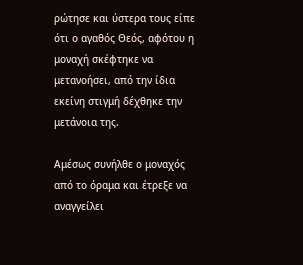ρώτησε και ύστερα τους είπε ότι ο αγαθός Θεός, αφότου η μοναχή σκέφτηκε να μετανοήσει, από την ίδια εκείνη στιγμή δέχθηκε την μετάνοια της.

Αμέσως συνήλθε ο μοναχός από το όραμα και έτρεξε να αναγγείλει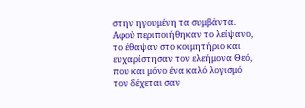στην ηγουμένη τα συμβάντα. Αφού περιποιήθηκαν το λείψανο, το έθαψαν στο κοιμητήριο και ευχαρίστησαν τον ελεήμονα Θεό, που και μόνο ένα καλό λογισμό τον δέχεται σαν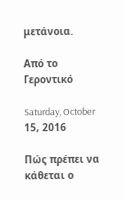μετάνοια.

Από το Γεροντικό

Saturday, October 15, 2016

Πώς πρέπει να κάθεται ο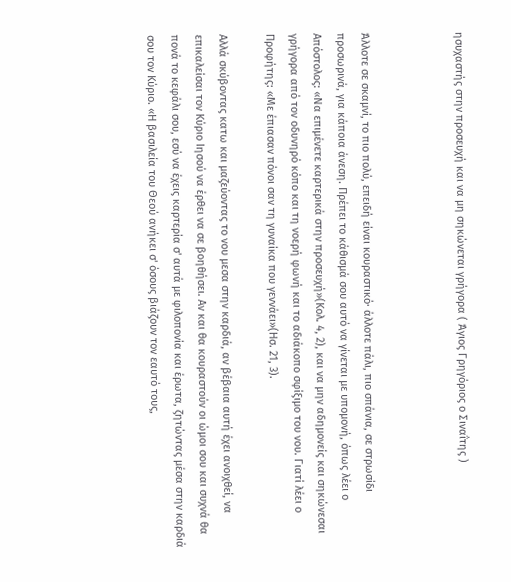ησυχαστής στην προσευχή και να μη σηκώνεται γρήγορα ( Άγιος Γρηγόριος ο Σιναΐτης )



Άλλοτε σε σκαμνί, το πιο πολύ, επειδή είναι κουραστικό· άλλοτε πάλι, πιο σπάνια, σε στρωσίδι προσωρινά, για κάποια άνεση. Πρέπει το κάθισμά σου αυτό να γίνεται με υπομονή, όπως λέει ο Απόστολος: «Να επιμένετε καρτερικά στην προσευχή»(Κολ. 4, 2), και να μην αδημονείς και σηκώνεσαι γρήγορα από τον οδυνηρό κόπο και τη νοερή φωνή και το αδιάκοπο σφίξιμο του νου. Γιατί λέει ο Προφήτης: «Με έπιασαν πόνοι σαν τη γυναίκα που γεννάει»(Ησ. 21, 3).

Αλλά σκύβοντας κατω και μαζεύοντας το νου μεσα στην καρδιά, αν βέβαια αυτή έχει ανοιχθεί, να επικαλείσαι τον Κύριο Ιησού να έρθει να σε βοηθήσει. Αν και θα κουραστούν οι ώμοι σου και συχνά θα πονά το κεφάλι σου, εσύ να έχεις καρτερία σ' αυτά με φιλοπονία και έρωτα, ζητώντας μέσα στην καρδιά σου τον Κύριο. «Η βασιλεία του Θεού ανήκει σ' όσους βιάζουν τον εαυτό τους,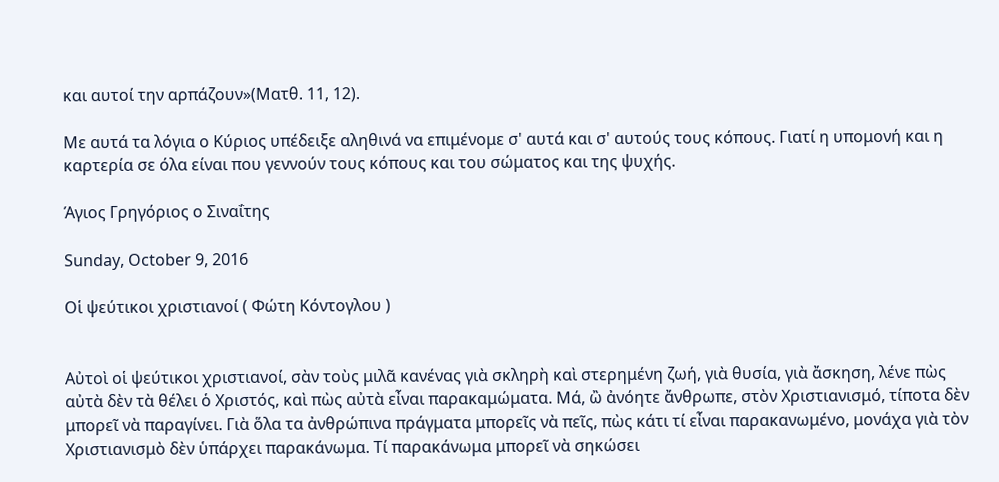και αυτοί την αρπάζουν»(Ματθ. 11, 12).

Με αυτά τα λόγια ο Κύριος υπέδειξε αληθινά να επιμένομε σ' αυτά και σ' αυτούς τους κόπους. Γιατί η υπομονή και η καρτερία σε όλα είναι που γεννούν τους κόπους και του σώματος και της ψυχής.

Άγιος Γρηγόριος ο Σιναΐτης

Sunday, October 9, 2016

Oἱ ψεύτικοι χριστιανοί ( Φώτη Κόντογλου )


Αὐτοὶ οἱ ψεύτικοι χριστιανοί, σὰν τοὺς μιλᾶ κανένας γιὰ σκληρὴ καὶ στερημένη ζωή, γιὰ θυσία, γιὰ ἄσκηση, λένε πὼς αὐτὰ δὲν τὰ θέλει ὁ Χριστός, καὶ πὼς αὐτὰ εἶναι παρακαμώματα. Μά, ὢ ἀνόητε ἄνθρωπε, στὸν Χριστιανισμό, τίποτα δὲν μπορεῖ νὰ παραγίνει. Γιὰ ὅλα τα ἀνθρώπινα πράγματα μπορεῖς νὰ πεῖς, πὼς κάτι τί εἶναι παρακανωμένο, μονάχα γιὰ τὸν Χριστιανισμὸ δὲν ὑπάρχει παρακάνωμα. Τί παρακάνωμα μπορεῖ νὰ σηκώσει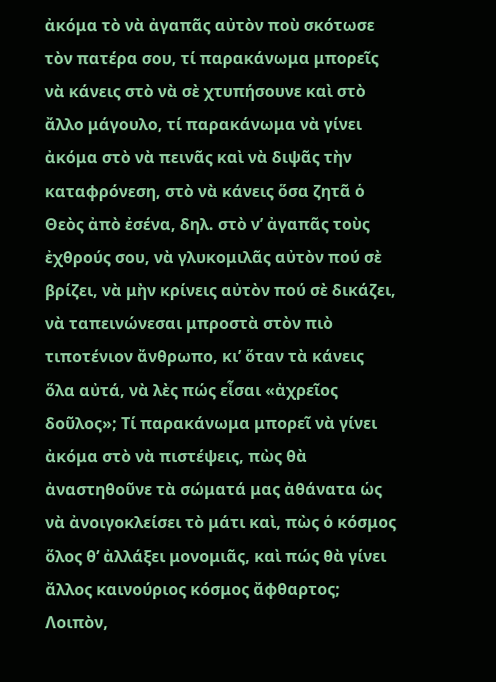ἀκόμα τὸ νὰ ἀγαπᾶς αὐτὸν ποὺ σκότωσε τὸν πατέρα σου, τί παρακάνωμα μπορεῖς νὰ κάνεις στὸ νὰ σὲ χτυπήσουνε καὶ στὸ ἄλλο μάγουλο, τί παρακάνωμα νὰ γίνει ἀκόμα στὸ νὰ πεινᾶς καὶ νὰ διψᾶς τὴν καταφρόνεση, στὸ νὰ κάνεις ὅσα ζητᾶ ὁ Θεὸς ἀπὸ ἐσένα, δηλ. στὸ ν’ ἀγαπᾶς τοὺς ἐχθρούς σου, νὰ γλυκομιλᾶς αὐτὸν πού σὲ βρίζει, νὰ μὴν κρίνεις αὐτὸν πού σὲ δικάζει, νὰ ταπεινώνεσαι μπροστὰ στὸν πιὸ τιποτένιον ἄνθρωπο, κι’ ὅταν τὰ κάνεις ὅλα αὐτά, νὰ λὲς πώς εἶσαι «ἀχρεῖος δοῦλος»; Τί παρακάνωμα μπορεῖ νὰ γίνει ἀκόμα στὸ νὰ πιστέψεις, πὼς θὰ ἀναστηθοῦνε τὰ σώματά μας ἀθάνατα ὡς νὰ ἀνοιγοκλείσει τὸ μάτι καὶ, πὼς ὁ κόσμος ὅλος θ’ ἀλλάξει μονομιᾶς, καὶ πώς θὰ γίνει ἄλλος καινούριος κόσμος ἄφθαρτος; Λοιπὸν,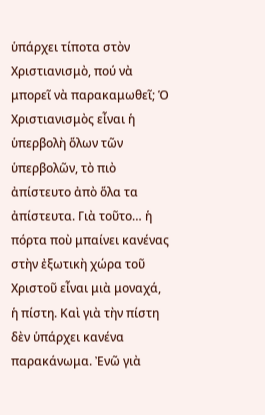ὑπάρχει τίποτα στὸν Χριστιανισμὸ, πού νὰ μπορεῖ νὰ παρακαμωθεῖ; Ὁ Χριστιανισμὸς εἶναι ἡ ὑπερβολὴ ὅλων τῶν ὑπερβολῶν, τὸ πιὸ ἀπίστευτο ἀπὸ ὅλα τα ἀπίστευτα. Γιὰ τοῦτο… ἡ πόρτα ποὺ μπαίνει κανένας στὴν ἐξωτικὴ χώρα τοῦ Χριστοῦ εἶναι μιὰ μοναχά, ἡ πίστη. Καὶ γιὰ τὴν πίστη δὲν ὑπάρχει κανένα παρακάνωμα. Ἐνῶ γιὰ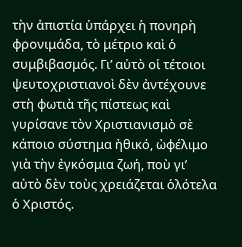τὴν ἀπιστία ὑπάρχει ἡ πονηρὴ φρονιμάδα, τὸ μέτριο καὶ ὁ συμβιβασμός. Γι’ αὐτὸ οἱ τέτοιοι ψευτοχριστιανοὶ δὲν ἀντέχουνε στὴ φωτιὰ τῆς πίστεως καὶ γυρίσανε τὸν Χριστιανισμὸ σὲ κάποιο σύστημα ἠθικό, ὠφέλιμο γιὰ τὴν ἐγκόσμια ζωή, ποὺ γι’ αὐτὸ δὲν τοὺς χρειάζεται ὁλότελα ὁ Χριστός.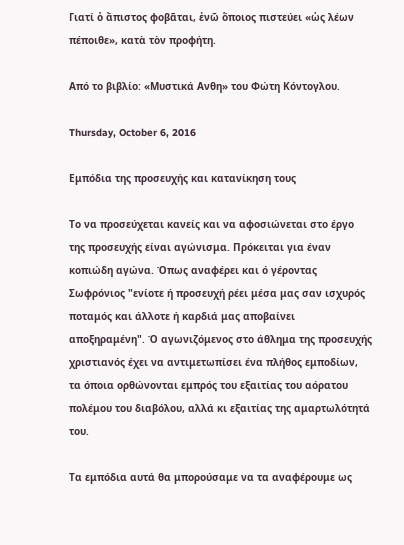Γιατί ὁ ἄπιστος φοβᾶται, ἐνῶ ὅποιος πιστεύει «ὡς λέων πέποιθε», κατὰ τὸν προφήτη.

Από το βιβλίο: «Μυστικά Ανθη» του Φώτη Κόντογλου.

Thursday, October 6, 2016

Εμπόδια της προσευχής και κατανίκηση τους

Το να προσεύχεται κανείς και να αφοσιώνεται στο έργο της προσευχής είναι αγώνισμα. Πρόκειται για έναν κοπιώδη αγώνα. Όπως αναφέρει και ό γέροντας Σωφρόνιος "ενίοτε ή προσευχή ρέει μέσα μας σαν ισχυρός ποταμός και άλλοτε ή καρδιά μας αποβαίνει αποξηραμένη". Ό αγωνιζόμενος στο άθλημα της προσευχής χριστιανός έχει να αντιμετωπίσει ένα πλήθος εμποδίων, τα όποια ορθώνονται εμπρός του εξαιτίας του αόρατου πολέμου του διαβόλου, αλλά κι εξαιτίας της αμαρτωλότητά του.

Τα εμπόδια αυτά θα μπορούσαμε να τα αναφέρουμε ως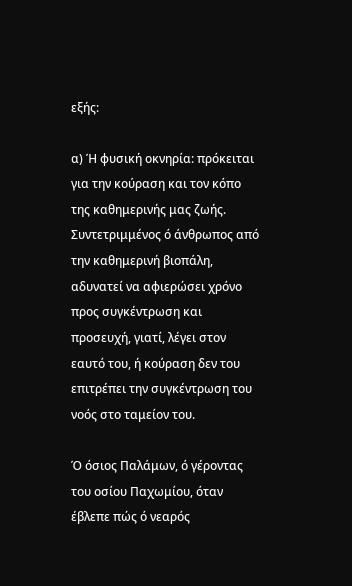εξής:

α) Ή φυσική οκνηρία: πρόκειται για την κούραση και τον κόπο της καθημερινής μας ζωής. Συντετριμμένος ό άνθρωπος από την καθημερινή βιοπάλη, αδυνατεί να αφιερώσει χρόνο προς συγκέντρωση και προσευχή, γιατί, λέγει στον εαυτό του, ή κούραση δεν του επιτρέπει την συγκέντρωση του νοός στο ταμείον του.

Ό όσιος Παλάμων, ό γέροντας του οσίου Παχωμίου, όταν έβλεπε πώς ό νεαρός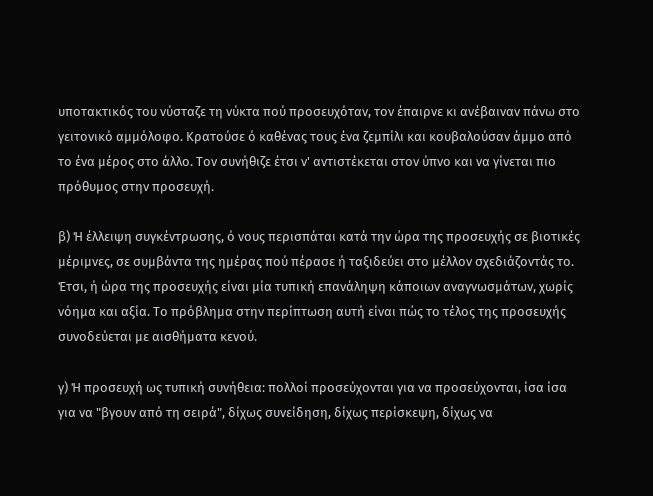υποτακτικός του νύσταζε τη νύκτα πού προσευχόταν, τον έπαιρνε κι ανέβαιναν πάνω στο γειτονικό αμμόλοφο. Κρατούσε ό καθένας τους ένα ζεμπίλι και κουβαλούσαν άμμο από το ένα μέρος στο άλλο. Τον συνήθιζε έτσι ν' αντιστέκεται στον ύπνο και να γίνεται πιο πρόθυμος στην προσευχή.

β) Ή έλλειψη συγκέντρωσης, ό νους περισπάται κατά την ώρα της προσευχής σε βιοτικές μέριμνες, σε συμβάντα της ημέρας πού πέρασε ή ταξιδεύει στο μέλλον σχεδιάζοντάς το. Έτσι, ή ώρα της προσευχής είναι μία τυπική επανάληψη κάποιων αναγνωσμάτων, χωρίς νόημα και αξία. Το πρόβλημα στην περίπτωση αυτή είναι πώς το τέλος της προσευχής συνοδεύεται με αισθήματα κενού.

γ) Ή προσευχή ως τυπική συνήθεια: πολλοί προσεύχονται για να προσεύχονται, ίσα ίσα για να "βγουν από τη σειρά", δίχως συνείδηση, δίχως περίσκεψη, δίχως να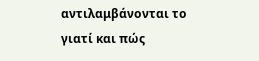αντιλαμβάνονται το γιατί και πώς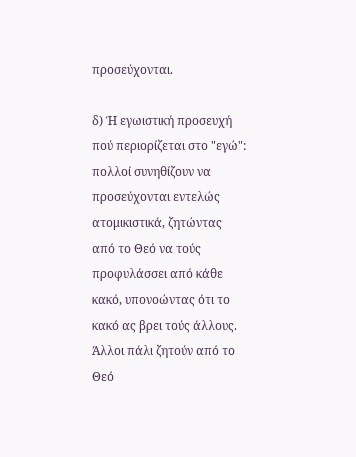προσεύχονται.

δ) Ή εγωιστική προσευχή πού περιορίζεται στο "εγώ": πολλοί συνηθίζουν να προσεύχονται εντελώς ατομικιστικά, ζητώντας από το Θεό να τούς προφυλάσσει από κάθε κακό, υπονοώντας ότι το κακό ας βρει τούς άλλους. Άλλοι πάλι ζητούν από το Θεό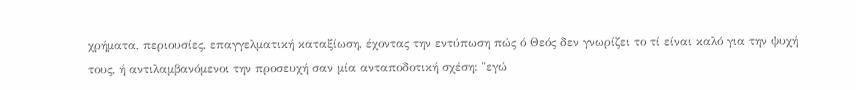χρήματα, περιουσίες, επαγγελματική καταξίωση, έχοντας την εντύπωση πώς ό Θεός δεν γνωρίζει το τί είναι καλό για την ψυχή τους, ή αντιλαμβανόμενοι την προσευχή σαν μία ανταποδοτική σχέση: "εγώ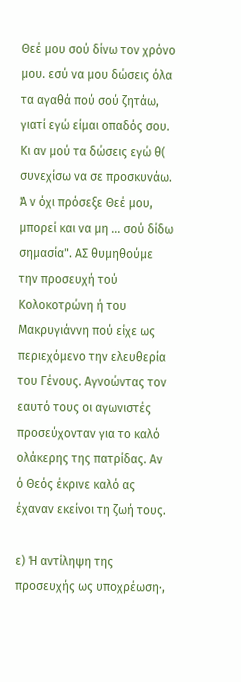Θεέ μου σού δίνω τον χρόνο μου. εσύ να μου δώσεις όλα τα αγαθά πού σού ζητάω, γιατί εγώ είμαι οπαδός σου. Κι αν μού τα δώσεις εγώ θ( συνεχίσω να σε προσκυνάω. Ά ν όχι πρόσεξε Θεέ μου, μπορεί και να μη ... σού δίδω σημασία". ΑΣ θυμηθούμε την προσευχή τού Κολοκοτρώνη ή του Μακρυγιάννη πού είχε ως περιεχόμενο την ελευθερία του Γένους. Αγνοώντας τον εαυτό τους οι αγωνιστές προσεύχονταν για το καλό ολάκερης της πατρίδας. Αν ό Θεός έκρινε καλό ας έχαναν εκείνοι τη ζωή τους.

ε) Ή αντίληψη της προσευχής ως υποχρέωση·,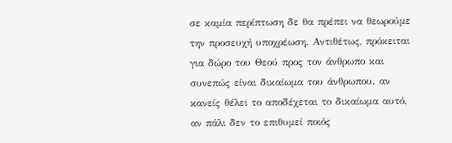σε καμία περίπτωση δε θα πρέπει να θεωρούμε την προσευχή υποχρέωση. Αντιθέτως, πρόκειται για δώρο του Θεού προς τον άνθρωπο και συνεπώς είναι δικαίωμα του άνθρωπου. αν κανείς θέλει το αποδέχεται το δικαίωμα αυτό, αν πάλι δεν το επιθυμεί ποιός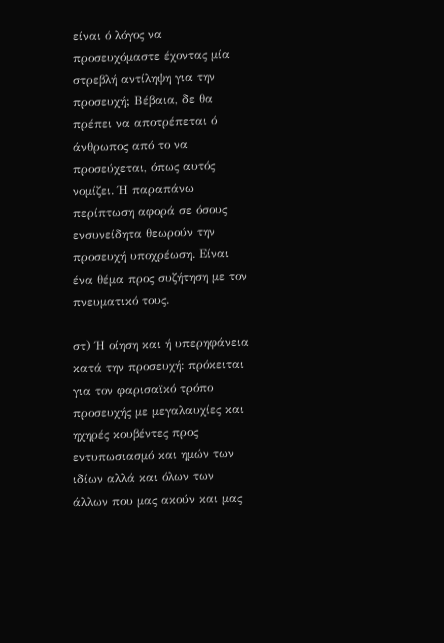είναι ό λόγος να προσευχόμαστε έχοντας μία στρεβλή αντίληψη για την προσευχή; Βέβαια, δε θα πρέπει να αποτρέπεται ό άνθρωπος από το να προσεύχεται, όπως αυτός νομίζει. Ή παραπάνω περίπτωση αφορά σε όσους ενσυνείδητα θεωρούν την προσευχή υποχρέωση. Είναι ένα θέμα προς συζήτηση με τον πνευματικό τους.

στ) Ή οίηση και ή υπερηφάνεια κατά την προσευχή: πρόκειται για τον φαρισαϊκό τρόπο προσευχής με μεγαλαυχίες και ηχηρές κουβέντες προς εντυπωσιασμό και ημών των ιδίων αλλά και όλων των άλλων που μας ακούν και μας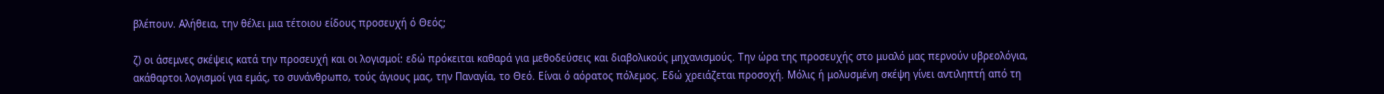βλέπουν. Αλήθεια, την θέλει μια τέτοιου είδους προσευχή ό Θεός;

ζ) οι άσεμνες σκέψεις κατά την προσευχή και οι λογισμοί: εδώ πρόκειται καθαρά για μεθοδεύσεις και διαβολικούς μηχανισμούς. Την ώρα της προσευχής στο μυαλό μας περνούν υβρεολόγια, ακάθαρτοι λογισμοί για εμάς, το συνάνθρωπο, τούς άγιους μας, την Παναγία, το Θεό. Είναι ό αόρατος πόλεμος. Εδώ χρειάζεται προσοχή. Μόλις ή μολυσμένη σκέψη γίνει αντιληπτή από τη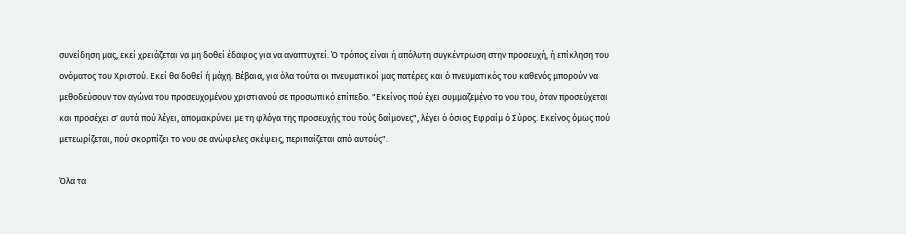συνείδηση μας, εκεί χρειάζεται να μη δοθεί έδαφος για να αναπτυχτεί. Ό τρόπος είναι ή απόλυτη συγκέντρωση στην προσευχή, ή επίκληση του ονόματος του Χριστού. Εκεί θα δοθεί ή μάχη. Βέβαια, για όλα τούτα οι πνευματικοί μας πατέρες και ό πνευματικός του καθενός μπορούν να μεθοδεύσουν τον αγώνα του προσευχομένου χριστιανού σε προσωπικό επίπεδο. "Εκείνος πού έχει συμμαζεμένο το νου του, όταν προσεύχεται και προσέχει σ' αυτά πού λέγει, απομακρύνει με τη φλόγα της προσευχής του τούς δαίμονες", λέγει ό όσιος Εφραίμ ό Σύρος. Εκείνος όμως πού μετεωρίζεται, πού σκορπίζει το νου σε ανώφελες σκέψεις, περιπαίζεται από αυτούς".

Όλα τα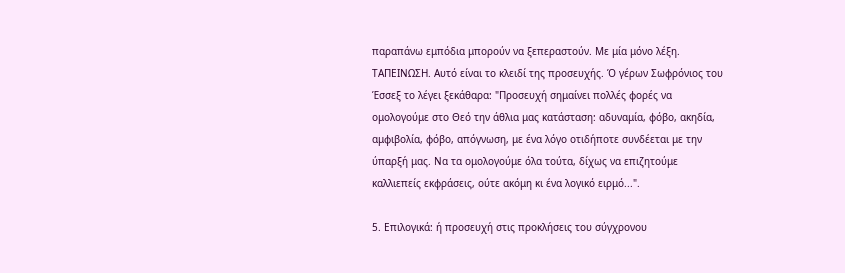παραπάνω εμπόδια μπορούν να ξεπεραστούν. Με μία μόνο λέξη. ΤΑΠΕΙΝΩΣΗ. Αυτό είναι το κλειδί της προσευχής. Ό γέρων Σωφρόνιος του Έσσεξ το λέγει ξεκάθαρα: "Προσευχή σημαίνει πολλές φορές να ομολογούμε στο Θεό την άθλια μας κατάσταση: αδυναμία, φόβο, ακηδία, αμφιβολία, φόβο, απόγνωση, με ένα λόγο οτιδήποτε συνδέεται με την ύπαρξή μας. Να τα ομολογούμε όλα τούτα, δίχως να επιζητούμε καλλιεπείς εκφράσεις, ούτε ακόμη κι ένα λογικό ειρμό...".

5. Επιλογικά: ή προσευχή στις προκλήσεις του σύγχρονου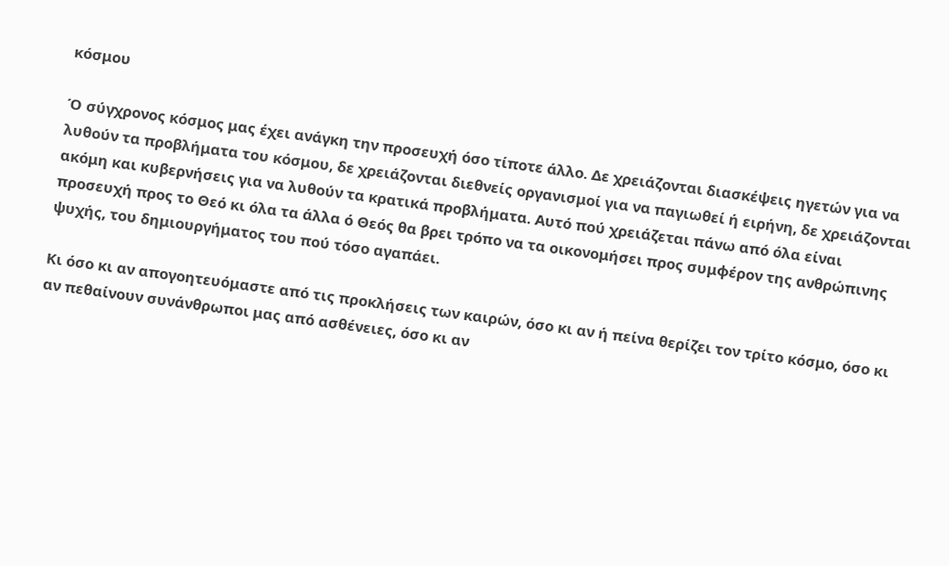κόσμου

Ό σύγχρονος κόσμος μας έχει ανάγκη την προσευχή όσο τίποτε άλλο. Δε χρειάζονται διασκέψεις ηγετών για να λυθούν τα προβλήματα του κόσμου, δε χρειάζονται διεθνείς οργανισμοί για να παγιωθεί ή ειρήνη, δε χρειάζονται ακόμη και κυβερνήσεις για να λυθούν τα κρατικά προβλήματα. Αυτό πού χρειάζεται πάνω από όλα είναι προσευχή προς το Θεό κι όλα τα άλλα ό Θεός θα βρει τρόπο να τα οικονομήσει προς συμφέρον της ανθρώπινης ψυχής, του δημιουργήματος του πού τόσο αγαπάει.

Κι όσο κι αν απογοητευόμαστε από τις προκλήσεις των καιρών, όσο κι αν ή πείνα θερίζει τον τρίτο κόσμο, όσο κι αν πεθαίνουν συνάνθρωποι μας από ασθένειες, όσο κι αν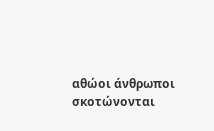αθώοι άνθρωποι σκοτώνονται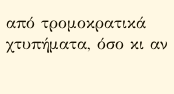από τρομοκρατικά χτυπήματα, όσο κι αν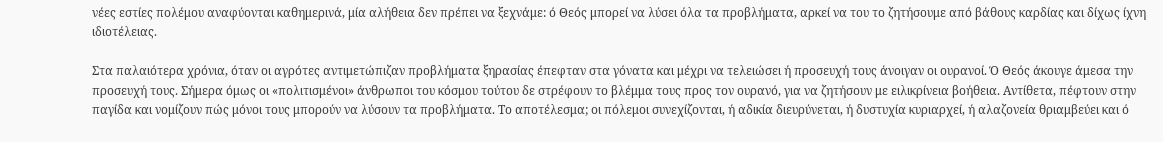νέες εστίες πολέμου αναφύονται καθημερινά, μία αλήθεια δεν πρέπει να ξεχνάμε: ό Θεός μπορεί να λύσει όλα τα προβλήματα, αρκεί να του το ζητήσουμε από βάθους καρδίας και δίχως ίχνη ιδιοτέλειας.

Στα παλαιότερα χρόνια, όταν οι αγρότες αντιμετώπιζαν προβλήματα ξηρασίας έπεφταν στα γόνατα και μέχρι να τελειώσει ή προσευχή τους άνοιγαν οι ουρανοί. Ό Θεός άκουγε άμεσα την προσευχή τους. Σήμερα όμως οι «πολιτισμένοι» άνθρωποι του κόσμου τούτου δε στρέφουν το βλέμμα τους προς τον ουρανό, για να ζητήσουν με ειλικρίνεια βοήθεια. Αντίθετα, πέφτουν στην παγίδα και νομίζουν πώς μόνοι τους μπορούν να λύσουν τα προβλήματα. Το αποτέλεσμα; οι πόλεμοι συνεχίζονται, ή αδικία διευρύνεται, ή δυστυχία κυριαρχεί, ή αλαζονεία θριαμβεύει και ό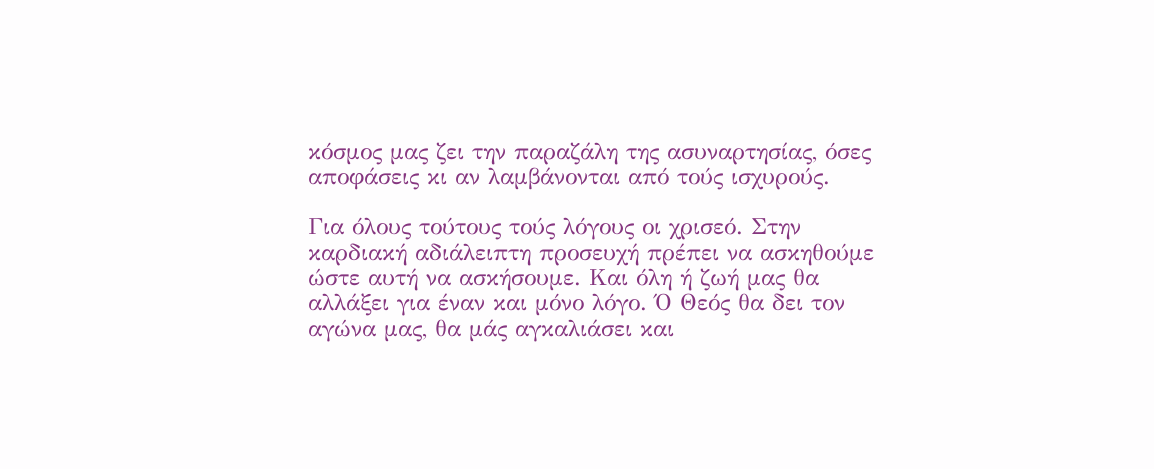κόσμος μας ζει την παραζάλη της ασυναρτησίας, όσες αποφάσεις κι αν λαμβάνονται από τούς ισχυρούς.

Για όλους τούτους τούς λόγους οι χρισεό. Στην καρδιακή αδιάλειπτη προσευχή πρέπει να ασκηθούμε ώστε αυτή να ασκήσουμε. Και όλη ή ζωή μας θα αλλάξει για έναν και μόνο λόγο. Ό Θεός θα δει τον αγώνα μας, θα μάς αγκαλιάσει και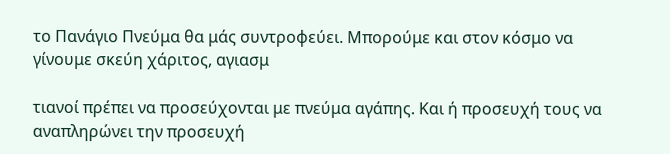το Πανάγιο Πνεύμα θα μάς συντροφεύει. Μπορούμε και στον κόσμο να γίνουμε σκεύη χάριτος, αγιασμ

τιανοί πρέπει να προσεύχονται με πνεύμα αγάπης. Και ή προσευχή τους να αναπληρώνει την προσευχή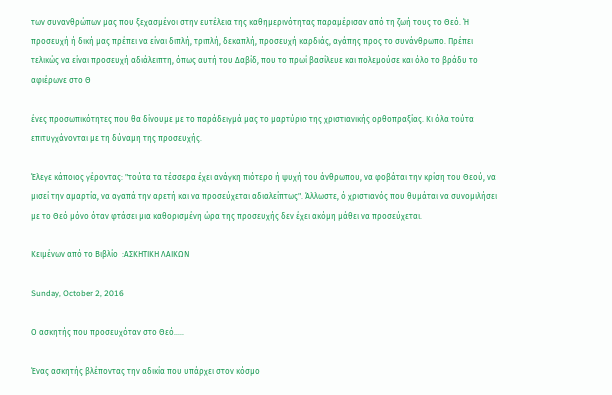των συνανθρώπων μας που ξεχασμένοι στην ευτέλεια της καθημερινότητας παραμέρισαν από τη ζωή τους το Θεό. Ή προσευχή ή δική μας πρέπει να είναι διπλή, τριπλή, δεκαπλή, προσευχή καρδιάς, αγάπης προς το συνάνθρωπο. Πρέπει τελικώς να είναι προσευχή αδιάλειπτη, όπως αυτή του Δαβίδ, που το πρωί βασίλευε και πολεμούσε και όλο το βράδυ το αφιέρωνε στο Θ

ένες προσωπικότητες που θα δίνουμε με το παράδειγμά μας το μαρτύριο της χριστιανικής ορθοπραξίας. Κι όλα τούτα επιτυγχάνονται με τη δύναμη της προσευχής.

Έλεγε κάποιος γέροντας: "τούτα τα τέσσερα έχει ανάγκη πιότερο ή ψυχή του άνθρωπου, να φοβάται την κρίση του Θεού, να μισεί την αμαρτία, να αγαπά την αρετή και να προσεύχεται αδιαλείπτως". Άλλωστε, ό χριστιανός που θυμάται να συνομιλήσει με το Θεό μόνο όταν φτάσει μια καθορισμένη ώρα της προσευχής δεν έχει ακόμη μάθει να προσεύχεται.

Kειμένων από το Βιβλίο  :ΑΣΚΗΤΙΚΗ ΛΑΙΚΩΝ

Sunday, October 2, 2016

Ο ασκητής που προσευχόταν στο Θεό.....

Ένας ασκητής βλέποντας την αδικία που υπάρχει στον κόσμο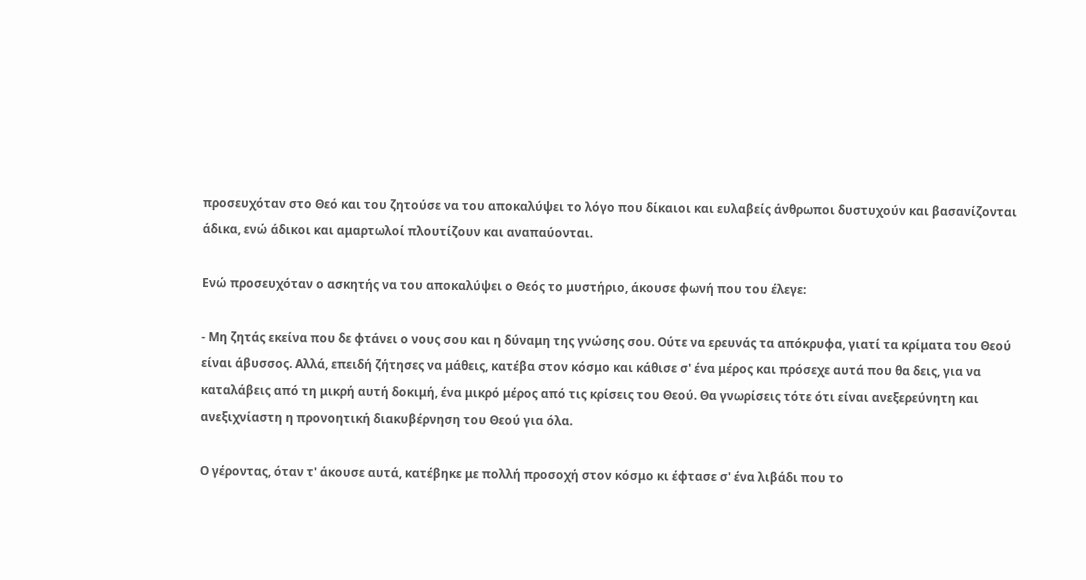προσευχόταν στο Θεό και του ζητούσε να του αποκαλύψει το λόγο που δίκαιοι και ευλαβείς άνθρωποι δυστυχούν και βασανίζονται άδικα, ενώ άδικοι και αμαρτωλοί πλουτίζουν και αναπαύονται.

Ενώ προσευχόταν ο ασκητής να του αποκαλύψει ο Θεός το μυστήριο, άκουσε φωνή που του έλεγε:

- Μη ζητάς εκείνα που δε φτάνει ο νους σου και η δύναμη της γνώσης σου. Ούτε να ερευνάς τα απόκρυφα, γιατί τα κρίματα του Θεού είναι άβυσσος. Αλλά, επειδή ζήτησες να μάθεις, κατέβα στον κόσμο και κάθισε σ' ένα μέρος και πρόσεχε αυτά που θα δεις, για να καταλάβεις από τη μικρή αυτή δοκιμή, ένα μικρό μέρος από τις κρίσεις του Θεού. Θα γνωρίσεις τότε ότι είναι ανεξερεύνητη και ανεξιχνίαστη η προνοητική διακυβέρνηση του Θεού για όλα.

Ο γέροντας, όταν τ' άκουσε αυτά, κατέβηκε με πολλή προσοχή στον κόσμο κι έφτασε σ' ένα λιβάδι που το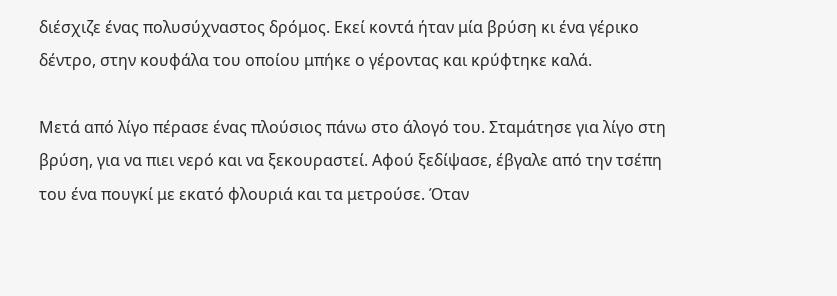διέσχιζε ένας πολυσύχναστος δρόμος. Εκεί κοντά ήταν μία βρύση κι ένα γέρικο δέντρο, στην κουφάλα του οποίου μπήκε ο γέροντας και κρύφτηκε καλά.

Μετά από λίγο πέρασε ένας πλούσιος πάνω στο άλογό του. Σταμάτησε για λίγο στη βρύση, για να πιει νερό και να ξεκουραστεί. Αφού ξεδίψασε, έβγαλε από την τσέπη του ένα πουγκί με εκατό φλουριά και τα μετρούσε. Όταν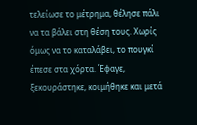τελείωσε το μέτρημα, θέλησε πάλι να τα βάλει στη θέση τους. Χωρίς όμως να το καταλάβει, το πουγκί έπεσε στα χόρτα. Έφαγε, ξεκουράστηκε, κοιμήθηκε και μετά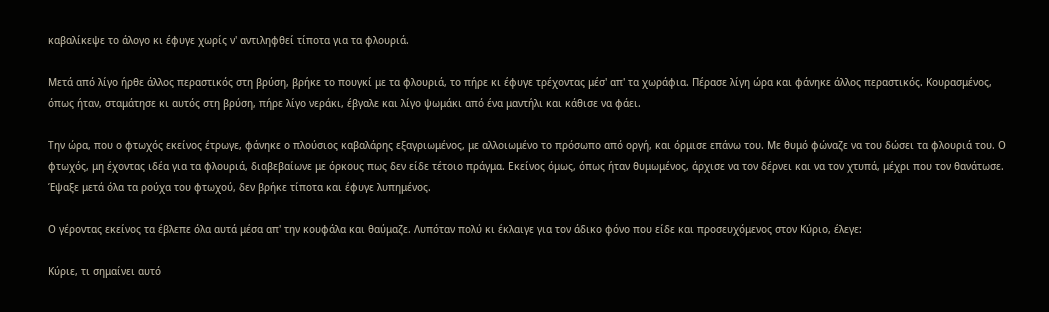καβαλίκεψε το άλογο κι έφυγε χωρίς ν' αντιληφθεί τίποτα για τα φλουριά.

Μετά από λίγο ήρθε άλλος περαστικός στη βρύση, βρήκε το πουγκί με τα φλουριά, το πήρε κι έφυγε τρέχοντας μέσ' απ' τα χωράφια. Πέρασε λίγη ώρα και φάνηκε άλλος περαστικός. Κουρασμένος, όπως ήταν, σταμάτησε κι αυτός στη βρύση, πήρε λίγο νεράκι, έβγαλε και λίγο ψωμάκι από ένα μαντήλι και κάθισε να φάει.

Την ώρα, που ο φτωχός εκείνος έτρωγε, φάνηκε ο πλούσιος καβαλάρης εξαγριωμένος, με αλλοιωμένο το πρόσωπο από οργή, και όρμισε επάνω του. Με θυμό φώναζε να του δώσει τα φλουριά του. Ο φτωχός, μη έχοντας ιδέα για τα φλουριά, διαβεβαίωνε με όρκους πως δεν είδε τέτοιο πράγμα. Εκείνος όμως, όπως ήταν θυμωμένος, άρχισε να τον δέρνει και να τον χτυπά, μέχρι που τον θανάτωσε. Έψαξε μετά όλα τα ρούχα του φτωχού, δεν βρήκε τίποτα και έφυγε λυπημένος.

Ο γέροντας εκείνος τα έβλεπε όλα αυτά μέσα απ' την κουφάλα και θαύμαζε. Λυπόταν πολύ κι έκλαιγε για τον άδικο φόνο που είδε και προσευχόμενος στον Κύριο, έλεγε:

Κύριε, τι σημαίνει αυτό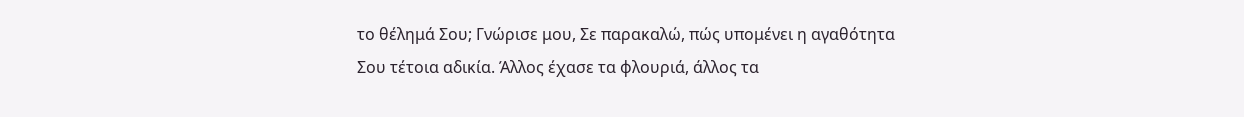το θέλημά Σου; Γνώρισε μου, Σε παρακαλώ, πώς υπομένει η αγαθότητα Σου τέτοια αδικία. Άλλος έχασε τα φλουριά, άλλος τα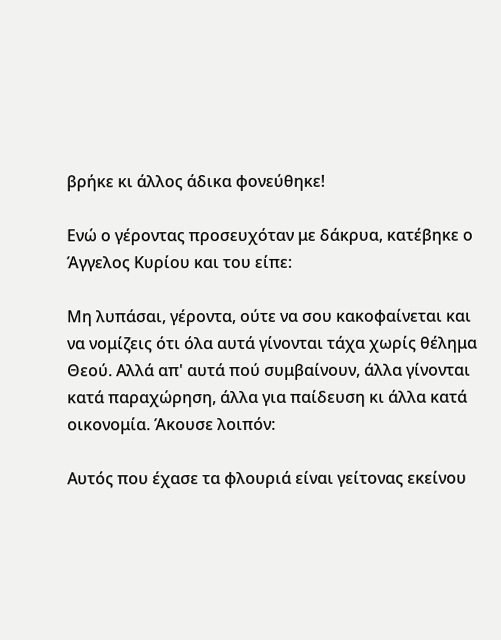βρήκε κι άλλος άδικα φονεύθηκε!

Ενώ ο γέροντας προσευχόταν με δάκρυα, κατέβηκε ο Άγγελος Κυρίου και του είπε:

Μη λυπάσαι, γέροντα, ούτε να σου κακοφαίνεται και να νομίζεις ότι όλα αυτά γίνονται τάχα χωρίς θέλημα Θεού. Αλλά απ' αυτά πού συμβαίνουν, άλλα γίνονται κατά παραχώρηση, άλλα για παίδευση κι άλλα κατά οικονομία. Άκουσε λοιπόν:

Αυτός που έχασε τα φλουριά είναι γείτονας εκείνου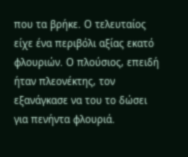που τα βρήκε. Ο τελευταίος είχε ένα περιβόλι αξίας εκατό φλουριών. Ο πλούσιος, επειδή ήταν πλεονέκτης, τον εξανάγκασε να του το δώσει για πενήντα φλουριά.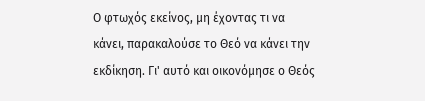Ο φτωχός εκείνος, μη έχοντας τι να κάνει, παρακαλούσε το Θεό να κάνει την εκδίκηση. Γι' αυτό και οικονόμησε ο Θεός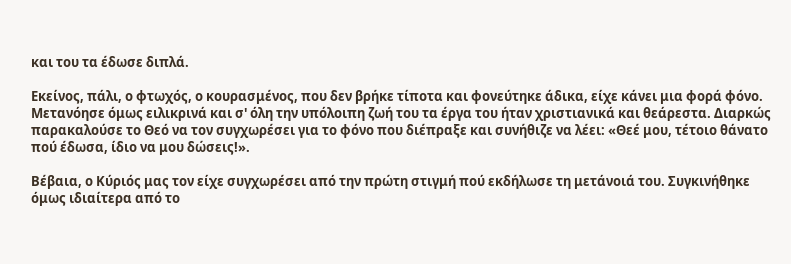και του τα έδωσε διπλά.

Εκείνος, πάλι, ο φτωχός, ο κουρασμένος, που δεν βρήκε τίποτα και φονεύτηκε άδικα, είχε κάνει μια φορά φόνο. Μετανόησε όμως ειλικρινά και σ' όλη την υπόλοιπη ζωή του τα έργα του ήταν χριστιανικά και θεάρεστα. Διαρκώς παρακαλούσε το Θεό να τον συγχωρέσει για το φόνο που διέπραξε και συνήθιζε να λέει: «Θεέ μου, τέτοιο θάνατο πού έδωσα, ίδιο να μου δώσεις!».

Βέβαια, ο Κύριός μας τον είχε συγχωρέσει από την πρώτη στιγμή πού εκδήλωσε τη μετάνοιά του. Συγκινήθηκε όμως ιδιαίτερα από το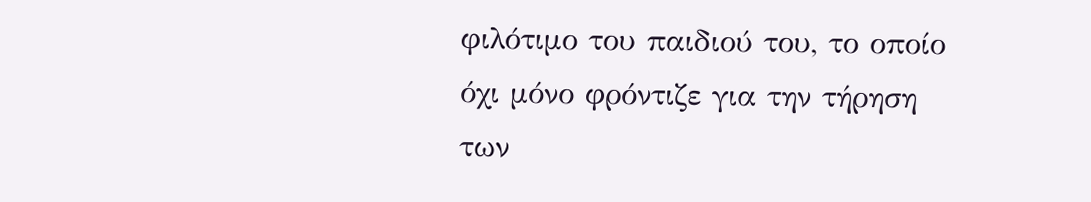φιλότιμο του παιδιού του, το οποίο όχι μόνο φρόντιζε για την τήρηση των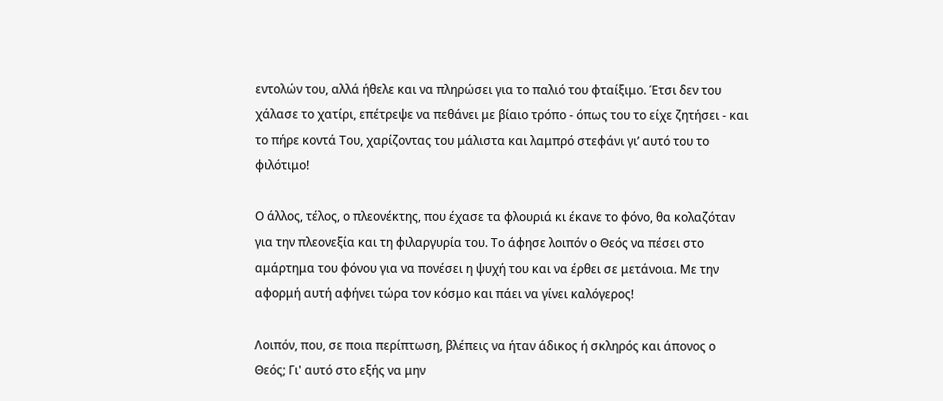εντολών του, αλλά ήθελε και να πληρώσει για το παλιό του φταίξιμο. Έτσι δεν του χάλασε το χατίρι, επέτρεψε να πεθάνει με βίαιο τρόπο - όπως του το είχε ζητήσει - και το πήρε κοντά Του, χαρίζοντας του μάλιστα και λαμπρό στεφάνι γι’ αυτό του το φιλότιμο!

Ο άλλος, τέλος, ο πλεονέκτης, που έχασε τα φλουριά κι έκανε το φόνο, θα κολαζόταν για την πλεονεξία και τη φιλαργυρία του. Το άφησε λοιπόν ο Θεός να πέσει στο αμάρτημα του φόνου για να πονέσει η ψυχή του και να έρθει σε μετάνοια. Με την αφορμή αυτή αφήνει τώρα τον κόσμο και πάει να γίνει καλόγερος!

Λοιπόν, που, σε ποια περίπτωση, βλέπεις να ήταν άδικος ή σκληρός και άπονος ο Θεός; Γι' αυτό στο εξής να μην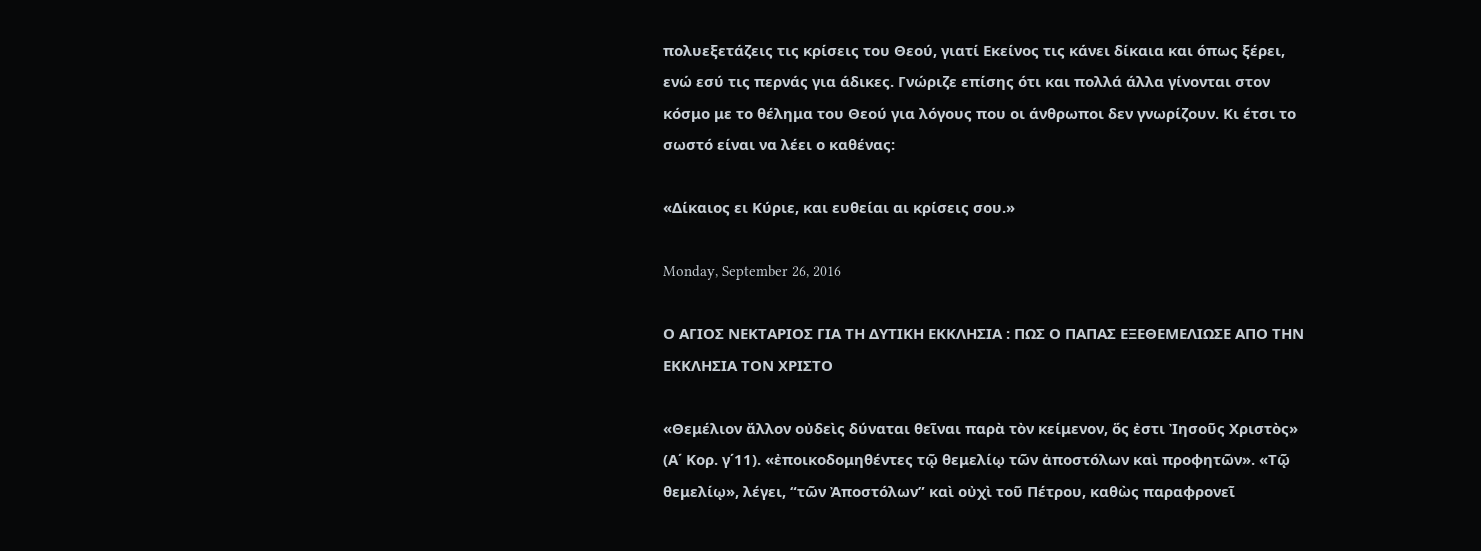πολυεξετάζεις τις κρίσεις του Θεού, γιατί Εκείνος τις κάνει δίκαια και όπως ξέρει, ενώ εσύ τις περνάς για άδικες. Γνώριζε επίσης ότι και πολλά άλλα γίνονται στον κόσμο με το θέλημα του Θεού για λόγους που οι άνθρωποι δεν γνωρίζουν. Κι έτσι το σωστό είναι να λέει ο καθένας:

«Δίκαιος ει Κύριε, και ευθείαι αι κρίσεις σου.»

Monday, September 26, 2016

Ο ΑΓΙΟΣ ΝΕΚΤΑΡΙΟΣ ΓΙΑ ΤΗ ΔΥΤΙΚΗ ΕΚΚΛΗΣΙΑ : ΠΩΣ Ο ΠΑΠΑΣ ΕΞΕΘΕΜΕΛΙΩΣΕ ΑΠΟ ΤΗΝ ΕΚΚΛΗΣΙΑ ΤΟΝ ΧΡΙΣΤΟ

«Θεμέλιον ἄλλον οὐδεὶς δύναται θεῖναι παρὰ τὸν κείμενον, ὅς ἐστι Ἰησοῦς Χριστὸς» (Α΄ Κορ. γ΄11). «ἐποικοδομηθέντες τῷ θεμελίῳ τῶν ἀποστόλων καὶ προφητῶν». «Τῷ θεμελίῳ», λέγει, “τῶν Ἀποστόλων” καὶ οὐχὶ τοῦ Πέτρου, καθὼς παραφρονεῖ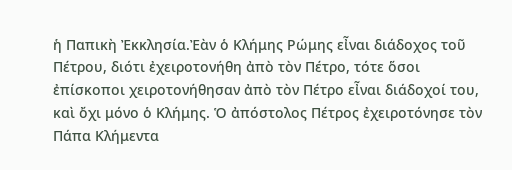ἡ Παπικὴ Ἐκκλησία.Ἐὰν ὁ Κλήμης Ρώμης εἶναι διάδοχος τοῦ Πέτρου, διότι ἐχειροτονήθη ἀπὸ τὸν Πέτρο, τότε ὅσοι ἐπίσκοποι χειροτονήθησαν ἀπὸ τὸν Πέτρο εἶναι διάδοχοί του, καὶ ὄχι μόνο ὁ Κλήμης. Ὁ ἀπόστολος Πέτρος ἐχειροτόνησε τὸν Πάπα Κλήμεντα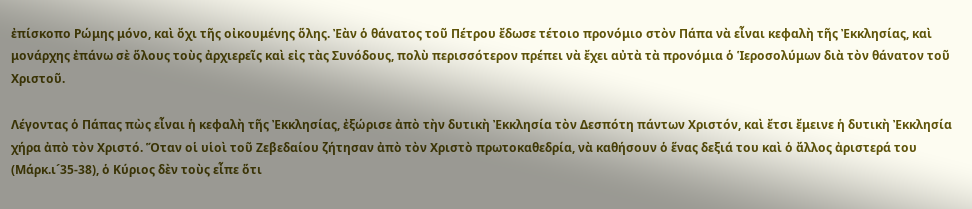ἐπίσκοπο Ρώμης μόνο, καὶ ὄχι τῆς οἰκουμένης ὅλης. Ἐὰν ὁ θάνατος τοῦ Πέτρου ἔδωσε τέτοιο προνόμιο στὸν Πάπα νὰ εἶναι κεφαλὴ τῆς Ἐκκλησίας, καὶ μονάρχης ἐπάνω σὲ ὅλους τοὺς ἀρχιερεῖς καὶ εἰς τὰς Συνόδους, πολὺ περισσότερον πρέπει νὰ ἔχει αὐτὰ τὰ προνόμια ὁ Ἱεροσολύμων διὰ τὸν θάνατον τοῦ Χριστοῦ.

Λέγοντας ὁ Πάπας πὼς εἶναι ἡ κεφαλὴ τῆς Ἐκκλησίας, ἐξώρισε ἀπὸ τὴν δυτικὴ Ἐκκλησία τὸν Δεσπότη πάντων Χριστόν, καὶ ἔτσι ἔμεινε ἡ δυτικὴ Ἐκκλησία χήρα ἀπὸ τὸν Χριστό. Ὅταν οἱ υἱοὶ τοῦ Ζεβεδαίου ζήτησαν ἀπὸ τὸν Χριστὸ πρωτοκαθεδρία, νὰ καθήσουν ὁ ἕνας δεξιά του καὶ ὁ ἄλλος ἀριστερά του (Μάρκ.ι´35-38), ὁ Κύριος δὲν τοὺς εἶπε ὅτι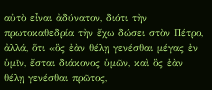αὐτὸ εἶναι ἀδύνατον, διότι τὴν πρωτοκαθεδρία τὴν ἔχω δώσει στὸν Πέτρο, ἀλλά, ὅτι «ὃς ἐὰν θέλῃ γενέσθαι μέγας ἐν ὑμῖν, ἔσται διάκονος ὑμῶν, καὶ ὃς ἐὰν θέλῃ γενέσθαι πρῶτος,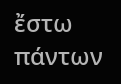ἔστω πάντων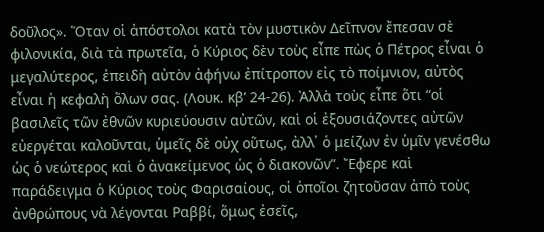δοῦλος». Ὅταν οἱ ἀπόστολοι κατὰ τὸν μυστικὸν Δεῖπνον ἔπεσαν σὲ φιλονικία, διὰ τὰ πρωτεῖα, ὁ Κύριος δὲν τοὺς εἶπε πὼς ὁ Πέτρος εἶναι ὁ μεγαλύτερος, ἐπειδὴ αὐτὸν ἀφήνω ἐπίτροπον εἰς τὸ ποίμνιον, αὐτὸς εἶναι ἡ κεφαλὴ ὅλων σας. (Λουκ. κβ’ 24-26). Ἀλλὰ τοὺς εἶπε ὅτι “οἱ βασιλεῖς τῶν ἐθνῶν κυριεύουσιν αὐτῶν, καὶ οἱ ἐξουσιάζοντες αὐτῶν εὐεργέται καλοῦνται, ὑμεῖς δὲ οὐχ οὕτως, ἀλλ᾽ ὁ μείζων ἐν ὑμῖν γενέσθω ὡς ὁ νεώτερος καὶ ὁ ἀνακείμενος ὡς ὁ διακονῶν”. Ἔφερε καὶ παράδειγμα ὁ Κύριος τοὺς Φαρισαίους, οἱ ὁποῖοι ζητοῦσαν ἀπὸ τοὺς ἀνθρώπους νὰ λέγονται Ραββί, ὅμως ἐσεῖς,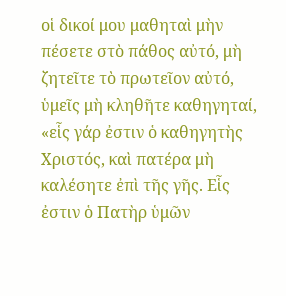οἱ δικοί μου μαθηταὶ μὴν πέσετε στὸ πάθος αὐτό, μὴ ζητεῖτε τὸ πρωτεῖον αὐτό, ὑμεῖς μὴ κληθῆτε καθηγηταί, «εἷς γάρ ἐστιν ὁ καθηγητὴς Χριστός, καὶ πατέρα μὴ καλέσητε ἐπὶ τῆς γῆς. Εἷς ἐστιν ὁ Πατὴρ ὑμῶν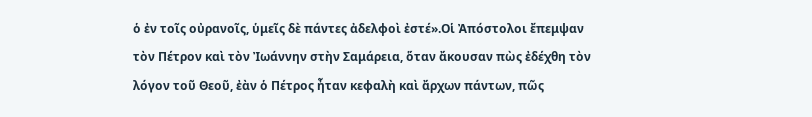ὁ ἐν τοῖς οὐρανοῖς, ὑμεῖς δὲ πάντες ἀδελφοὶ ἐστέ».Οἱ Ἀπόστολοι ἔπεμψαν τὸν Πέτρον καὶ τὸν Ἰωάννην στὴν Σαμάρεια, ὅταν ἄκουσαν πὼς ἐδέχθη τὸν λόγον τοῦ Θεοῦ, ἐὰν ὁ Πέτρος ἦταν κεφαλὴ καὶ ἄρχων πάντων, πῶς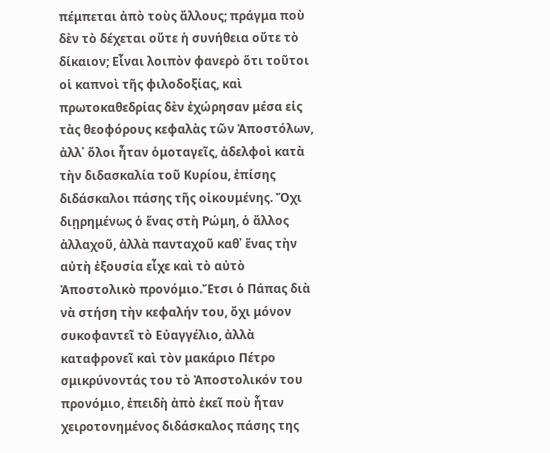πέμπεται ἀπὸ τοὺς ἄλλους; πράγμα ποὺ δὲν τὸ δέχεται οὔτε ἡ συνήθεια οὔτε τὸ δίκαιον; Εἶναι λοιπὸν φανερὸ ὅτι τοῦτοι οἱ καπνοὶ τῆς φιλοδοξίας, καὶ πρωτοκαθεδρίας δὲν ἐχώρησαν μέσα εἰς τὰς θεοφόρους κεφαλὰς τῶν Ἀποστόλων, ἀλλ᾽ ὅλοι ἦταν ὁμοταγεῖς, ἀδελφοὶ κατὰ τὴν διδασκαλία τοῦ Κυρίοu, ἐπίσης διδάσκαλοι πάσης τῆς οἰκουμένης. Ὄχι διῃρημένως ὁ ἕνας στὴ Ρώμη, ὁ ἄλλος ἀλλαχοῦ, ἀλλὰ πανταχοῦ καθ᾽ ἕνας τὴν αὐτὴ ἐξουσία εἶχε καὶ τὸ αὐτὸ Ἀποστολικὸ προνόμιο.Ἔτσι ὁ Πάπας διὰ νὰ στήση τὴν κεφαλήν του, ὄχι μόνον συκοφαντεῖ τὸ Εὐαγγέλιο, ἀλλὰ καταφρονεῖ καὶ τὸν μακάριο Πέτρο σμικρύνοντάς του τὸ Ἀποστολικόν του προνόμιο, ἐπειδὴ ἀπὸ ἐκεῖ ποὺ ἦταν χειροτονημένος διδάσκαλος πάσης της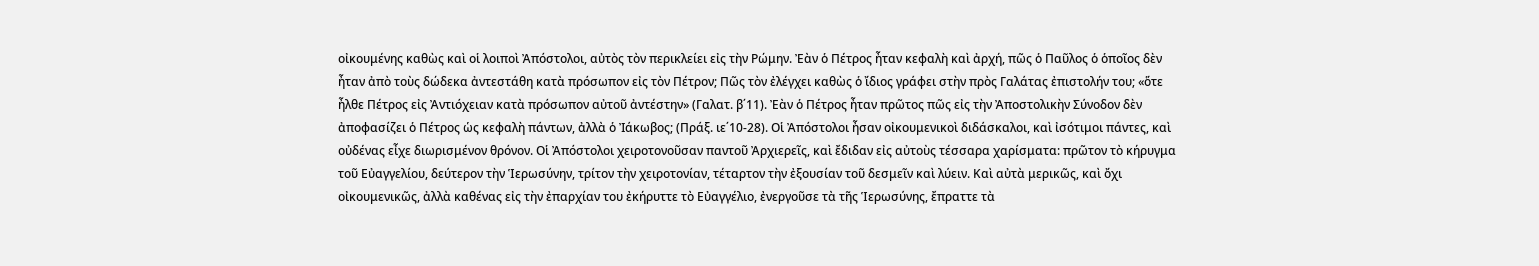οἰκουμένης καθὼς καὶ οἱ λοιποὶ Ἀπόστολοι, αὐτὸς τὸν περικλείει εἰς τὴν Ρώμην. Ἐὰν ὁ Πέτρος ἦταν κεφαλὴ καὶ ἀρχή, πῶς ὁ Παῦλος ὁ ὁποῖος δὲν ἦταν ἀπὸ τοὺς δώδεκα ἀντεστάθη κατὰ πρόσωπον εἰς τὸν Πέτρον; Πῶς τὸν ἐλέγχει καθὼς ὁ ἴδιος γράφει στὴν πρὸς Γαλάτας ἐπιστολήν του; «ὅτε ἦλθε Πέτρος εἰς Ἀντιόχειαν κατὰ πρόσωπον αὐτοῦ ἀντέστην» (Γαλατ. β΄11). Ἐὰν ὁ Πέτρος ἦταν πρῶτος πῶς εἰς τὴν Ἀποστολικὴν Σύνοδον δὲν ἀποφασίζει ὁ Πέτρος ὡς κεφαλὴ πάντων, ἀλλὰ ὁ Ἰάκωβος; (Πράξ. ιε΄10-28). Οἱ Ἀπόστολοι ἦσαν οἰκουμενικοὶ διδάσκαλοι, καὶ ἰσότιμοι πάντες, καὶ οὐδένας εἶχε διωρισμένον θρόνον. Οἱ Ἀπόστολοι χειροτονοῦσαν παντοῦ Ἀρχιερεῖς, καὶ ἔδιδαν εἰς αὐτοὺς τέσσαρα χαρίσματα: πρῶτον τὸ κήρυγμα τοῦ Εὐαγγελίου, δεύτερον τὴν Ἱερωσύνην, τρίτον τὴν χειροτονίαν, τέταρτον τὴν ἐξουσίαν τοῦ δεσμεῖν καὶ λύειν. Καὶ αὐτὰ μερικῶς, καὶ ὄχι οἰκουμενικῶς, ἀλλὰ καθένας εἰς τὴν ἐπαρχίαν του ἐκήρυττε τὸ Εὐαγγέλιο, ἐνεργοῦσε τὰ τῆς Ἱερωσύνης, ἔπραττε τὰ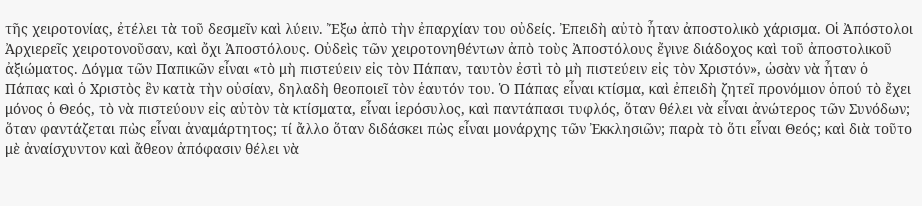τῆς χειροτονίας, ἐτέλει τὰ τοῦ δεσμεῖν καὶ λύειν. Ἔξω ἀπὸ τὴν ἐπαρχίαν του οὐδείς. Ἐπειδὴ αὐτὸ ἦταν ἀποστολικὸ χάρισμα. Οἱ Ἀπόστολοι Ἀρχιερεῖς χειροτονοῦσαν, καὶ ὄχι Ἀποστόλους. Οὐδεὶς τῶν χειροτονηθέντων ἀπὸ τοὺς Ἀποστόλους ἔγινε διάδοχος καὶ τοῦ ἀποστολικοῦ ἀξιώματος. Δόγμα τῶν Παπικῶν εἶναι «τὸ μὴ πιστεύειν εἰς τὸν Πάπαν, ταυτὸν ἐστὶ τὸ μὴ πιστεύειν εἰς τὸν Χριστόν», ὡσὰν νὰ ἦταν ὁ Πάπας καὶ ὁ Χριστὸς ἓν κατὰ τὴν οὐσίαν, δηλαδὴ θεοποιεῖ τὸν ἑαυτόν του. Ὁ Πάπας εἶναι κτίσμα, καὶ ἐπειδὴ ζητεῖ προνόμιον ὁπού τὸ ἔχει μόνος ὁ Θεός, τὸ νὰ πιστεύουν εἰς αὐτὸν τὰ κτίσματα, εἶναι ἱερόσυλος, καὶ παντάπασι τυφλός, ὅταν θέλει νὰ εἶναι ἀνώτερος τῶν Συνόδων; ὅταν φαντάζεται πὼς εἶναι ἀναμάρτητος; τί ἄλλο ὅταν διδάσκει πὼς εἶναι μονάρχης τῶν Ἐκκλησιῶν; παρὰ τὸ ὅτι εἶναι Θεός; καὶ διὰ τοῦτο μὲ ἀναίσχυντον καὶ ἄθεον ἀπόφασιν θέλει νὰ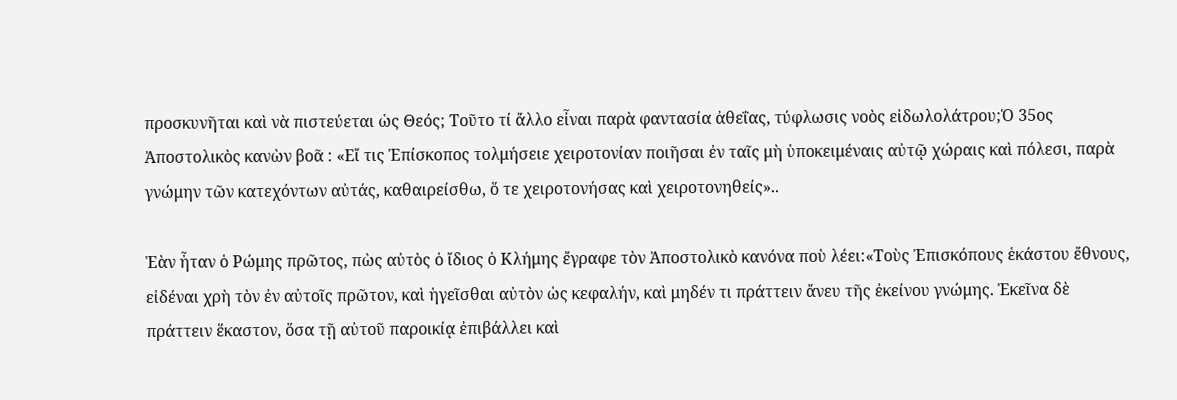προσκυνῆται καὶ νὰ πιστεύεται ὡς Θεός; Τοῦτο τί ἄλλο εἶναι παρὰ φαντασία ἀθεΐας, τύφλωσις νοὸς εἰδωλολάτρου;Ὁ 35ος Ἀποστολικὸς κανὼν βοᾶ : «Εἴ τις Ἐπίσκοπος τολμήσειε χειροτονίαν ποιῆσαι ἐν ταῖς μὴ ὑποκειμέναις αὐτῷ χώραις καὶ πόλεσι, παρὰ γνώμην τῶν κατεχόντων αὐτάς, καθαιρείσθω, ὅ τε χειροτονήσας καὶ χειροτονηθείς»..

Ἐὰν ἦταν ὁ Ρώμης πρῶτος, πὼς αὐτὸς ὁ ἴδιος ὁ Κλήμης ἔγραφε τὸν Ἀποστολικὸ κανόνα ποὺ λέει:«Τοὺς Ἐπισκόπους ἑκάστου ἔθνους, εἰδέναι χρὴ τὸν ἐν αὐτοῖς πρῶτον, καὶ ἡγεῖσθαι αὐτὸν ὡς κεφαλήν, καὶ μηδέν τι πράττειν ἄνευ τῆς ἐκείνου γνώμης. Ἐκεῖνα δὲ πράττειν ἕκαστον, ὅσα τῇ αὐτοῦ παροικίᾳ ἐπιβάλλει καὶ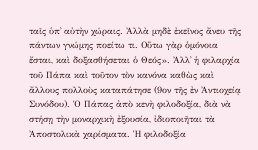ταῖς ὑπ᾽ αὐτὴν χώραις. Ἀλλὰ μηδὲ ἐκεῖνος ἄνευ τῆς πάντων γνώμης ποείτω τι. Οὕτω γὰρ ὁμόνοια ἔσται, καὶ δοξασθήσεται ὁ Θεός». Ἀλλ᾽ ἡ φιλαρχία τοῦ Πάπα καὶ τοῦτον τὸν κανόνα καθὼς καὶ ἄλλους πολλοὺς καταπάτησε (9ον τῆς ἐν Ἀντιοχείᾳ Συνόδου). Ὁ Πάπας ἀπὸ κενὴ φιλοδοξία, διὰ νὰ στήσῃ τὴν μοναρχικὴ ἐξουσία, ἰδιοποιῆται τὰ Ἀποστολικὰ χαρίσματα. Ἡ φιλοδοξία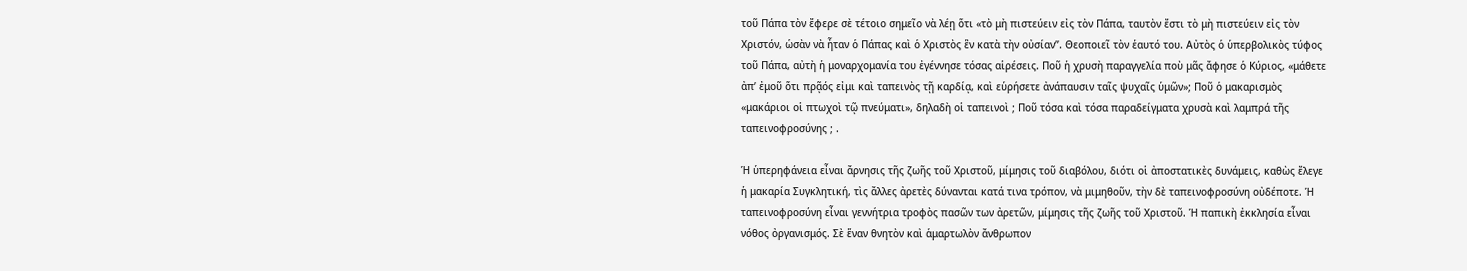τοῦ Πάπα τὸν ἔφερε σὲ τέτοιο σημεῖο νὰ λέῃ ὅτι «τὸ μὴ πιστεύειν εἰς τὸν Πάπα, ταυτὸν ἔστι τὸ μὴ πιστεύειν εἰς τὸν Χριστόν, ὡσὰν νὰ ἦταν ὁ Πάπας καὶ ὁ Χριστὸς ἓν κατὰ τὴν οὐσίαν”. Θεοποιεῖ τὸν ἑαυτό του. Αὐτὸς ὁ ὑπερβολικὸς τύφος τοῦ Πάπα, αὐτὴ ἡ μοναρχομανία του ἐγέννησε τόσας αἱρέσεις. Ποῦ ἡ χρυσὴ παραγγελία ποὺ μᾶς ἄφησε ὁ Κύριος, «μάθετε ἀπ’ ἐμοῦ ὅτι πρᾷός εἰμι καὶ ταπεινὸς τῇ καρδίᾳ, καὶ εὑρήσετε ἀνάπαυσιν ταῖς ψυχαῖς ὑμῶν»; Ποῦ ὁ μακαρισμὸς «μακάριοι οἱ πτωχοὶ τῷ πνεύματι», δηλαδὴ οἱ ταπεινοὶ ; Ποῦ τόσα καὶ τόσα παραδείγματα χρυσὰ καὶ λαμπρά τῆς ταπεινοφροσύνης ; .

Ἡ ὑπερηφάνεια εἶναι ἄρνησις τῆς ζωῆς τοῦ Χριστοῦ, μίμησις τοῦ διαβόλου, διότι οἱ ἀποστατικὲς δυνάμεις, καθὼς ἔλεγε ἡ μακαρία Συγκλητική, τὶς ἄλλες ἀρετὲς δύνανται κατά τινα τρόπον, νὰ μιμηθοῦν, τὴν δὲ ταπεινοφροσύνη οὐδέποτε. Ἡ ταπεινοφροσύνη εἶναι γεννήτρια τροφὸς πασῶν των ἀρετῶν, μίμησις τῆς ζωῆς τοῦ Χριστοῦ. Ἡ παπικὴ ἐκκλησία εἶναι νόθος ὀργανισμός. Σὲ ἕναν θνητὸν καὶ ἁμαρτωλὸν ἄνθρωπον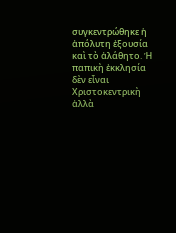συγκεντρώθηκε ἡ ἀπόλυτη ἐξουσία καὶ τὸ ἀλάθητο. Ἡ παπικὴ ἐκκλησία δὲν εἶναι Χριστοκεντρικὴ ἀλλὰ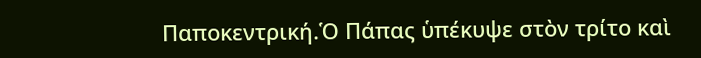Παποκεντρική.Ὁ Πάπας ὑπέκυψε στὸν τρίτο καὶ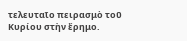τελευταῖο πειρασμὸ τοῦ Κυρίου στὴν ἔρημο.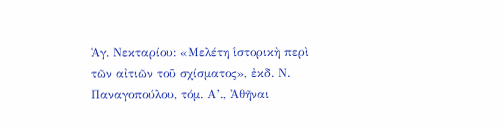Ἁγ. Νεκταρίου: «Μελέτη ἱστορικὴ περὶ τῶν αἰτιῶν τοῦ σχίσματος», ἐκδ. Ν. Παναγοπούλου, τόμ. Α’., Ἀθῆναι